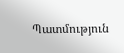Պատմություն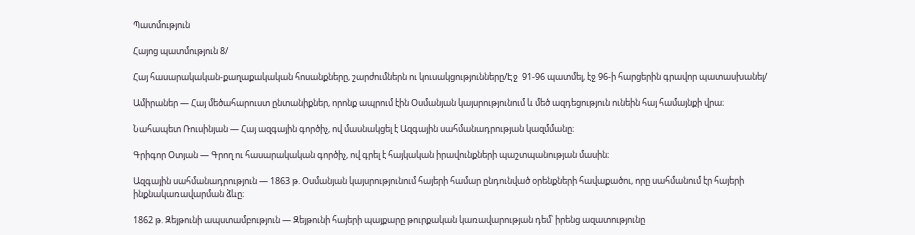Պատմություն

Հայոց պատմություն 8/

Հայ հասարակական-քաղաքակական հոսանքները, շարժումներն ու կուսակցությունները/Էջ  91-96 պատմել, էջ 96-ի հարցերին գրավոր պատասխանել/

Ամիրաներ — Հայ մեծահարուստ ընտանիքներ, որոնք ապրում էին Օսմանյան կայսրությունում և մեծ ազդեցություն ունեին հայ համայնքի վրա։

Նահապետ Ռուսինյան — Հայ ազգային գործիչ, ով մասնակցել է Ազգային սահմանադրության կազմմանը։

Գրիգոր Օտյան — Գրող ու հասարակական գործիչ, ով գրել է հայկական իրավունքների պաշտպանության մասին։

Ազգային սահմանադրություն — 1863 թ. Օսմանյան կայսրությունում հայերի համար ընդունված օրենքների հավաքածու, որը սահմանում էր հայերի ինքնակառավարման ձևը։

1862 թ. Զեյթունի ապստամբություն — Զեյթունի հայերի պայքարը թուրքական կառավարության դեմ՝ իրենց ազատությունը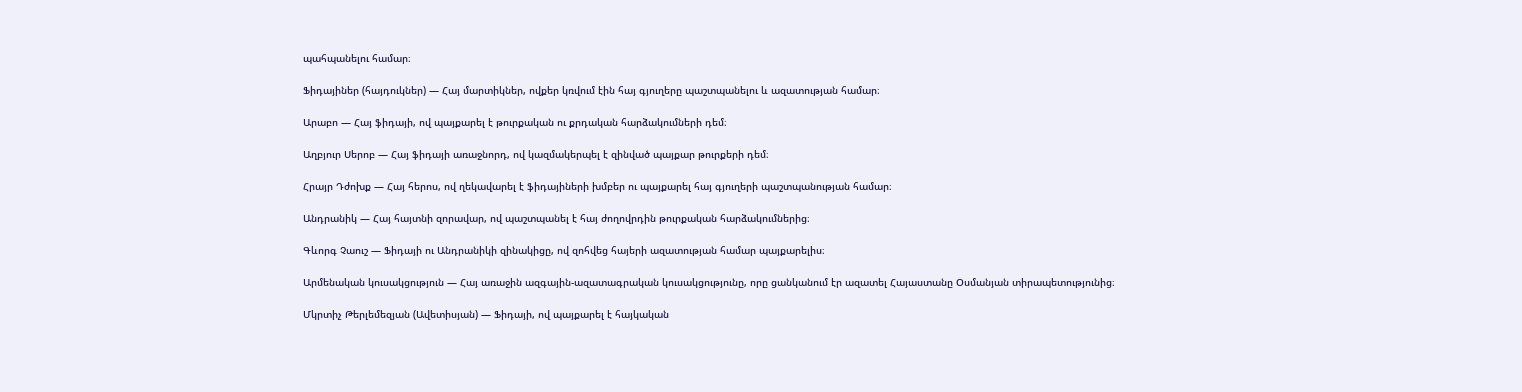պահպանելու համար։

Ֆիդայիներ (հայդուկներ) — Հայ մարտիկներ, ովքեր կռվում էին հայ գյուղերը պաշտպանելու և ազատության համար։

Արաբո — Հայ ֆիդայի, ով պայքարել է թուրքական ու քրդական հարձակումների դեմ։

Աղբյուր Սերոբ — Հայ ֆիդայի առաջնորդ, ով կազմակերպել է զինված պայքար թուրքերի դեմ։

Հրայր Դժոխք — Հայ հերոս, ով ղեկավարել է ֆիդայիների խմբեր ու պայքարել հայ գյուղերի պաշտպանության համար։

Անդրանիկ — Հայ հայտնի զորավար, ով պաշտպանել է հայ ժողովրդին թուրքական հարձակումներից։

Գևորգ Չաուշ — Ֆիդայի ու Անդրանիկի զինակիցը, ով զոհվեց հայերի ազատության համար պայքարելիս։

Արմենական կուսակցություն — Հայ առաջին ազգային-ազատագրական կուսակցությունը, որը ցանկանում էր ազատել Հայաստանը Օսմանյան տիրապետությունից։

Մկրտիչ Թերլեմեզյան (Ավետիսյան) — Ֆիդայի, ով պայքարել է հայկական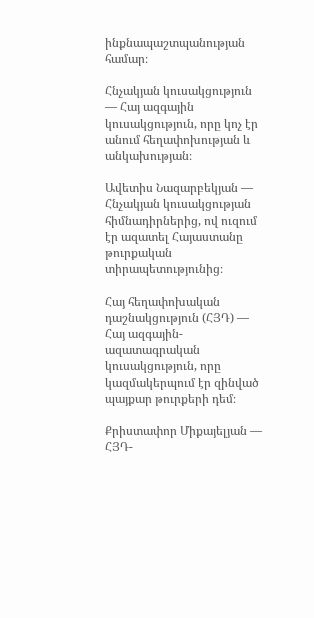ինքնապաշտպանության համար։

Հնչակյան կուսակցություն — Հայ ազգային կուսակցություն, որը կոչ էր անում հեղափոխության և անկախության։

Ավետիս Նազարբեկյան — Հնչակյան կուսակցության հիմնադիրներից, ով ուզում էր ազատել Հայաստանը թուրքական տիրապետությունից։

Հայ հեղափոխական դաշնակցություն (ՀՅԴ) — Հայ ազգային-ազատագրական կուսակցություն, որը կազմակերպում էր զինված պայքար թուրքերի դեմ։

Քրիստափոր Միքայելյան — ՀՅԴ-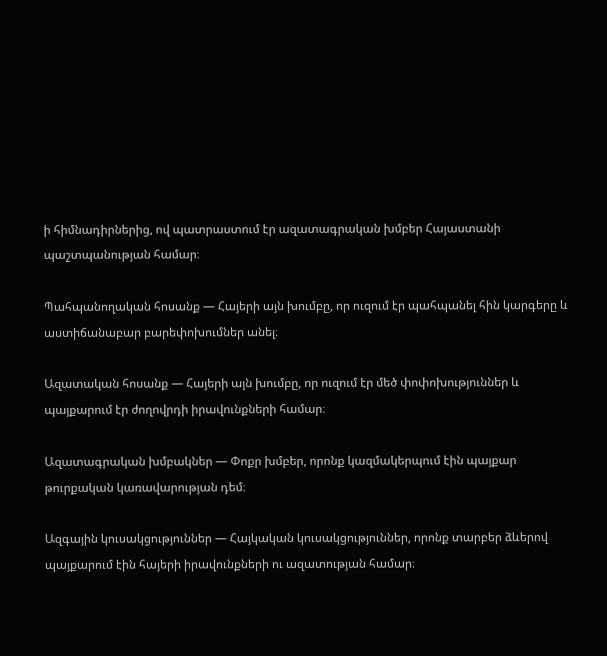ի հիմնադիրներից, ով պատրաստում էր ազատագրական խմբեր Հայաստանի պաշտպանության համար։

Պահպանողական հոսանք — Հայերի այն խումբը, որ ուզում էր պահպանել հին կարգերը և աստիճանաբար բարեփոխումներ անել։

Ազատական հոսանք — Հայերի այն խումբը, որ ուզում էր մեծ փոփոխություններ և պայքարում էր ժողովրդի իրավունքների համար։

Ազատագրական խմբակներ — Փոքր խմբեր, որոնք կազմակերպում էին պայքար թուրքական կառավարության դեմ։

Ազգային կուսակցություններ — Հայկական կուսակցություններ, որոնք տարբեր ձևերով պայքարում էին հայերի իրավունքների ու ազատության համար։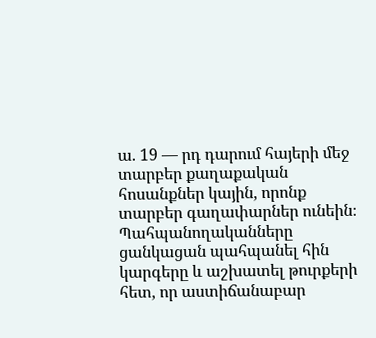ա. 19 — րդ դարում հայերի մեջ տարբեր քաղաքական հոսանքներ կային, որոնք տարբեր գաղափարներ ունեին։ Պահպանողականները ցանկացան պահպանել հին կարգերը և աշխատել թուրքերի հետ, որ աստիճանաբար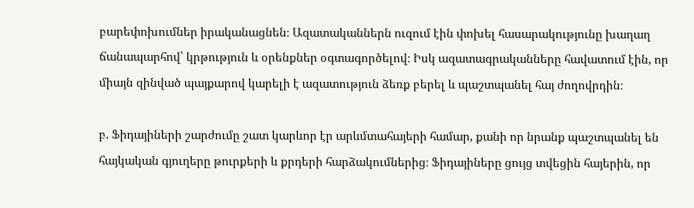բարեփոխումներ իրականացնեն։ Ազատականներն ուզում էին փոխել հասարակությունը խաղաղ ճանապարհով՝ կրթություն և օրենքներ օգտագործելով։ Իսկ ազատագրականները հավատում էին, որ միայն զինված պայքարով կարելի է ազատություն ձեռք բերել և պաշտպանել հայ ժողովրդին։

բ. Ֆիդայիների շարժումը շատ կարևոր էր արևմտահայերի համար, քանի որ նրանք պաշտպանել են հայկական գյուղերը թուրքերի և քրդերի հարձակումներից։ Ֆիդայիները ցույց տվեցին հայերին, որ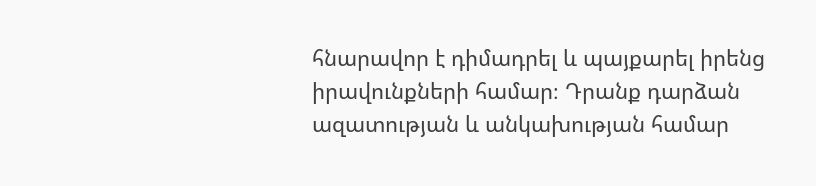հնարավոր է դիմադրել և պայքարել իրենց իրավունքների համար։ Դրանք դարձան ազատության և անկախության համար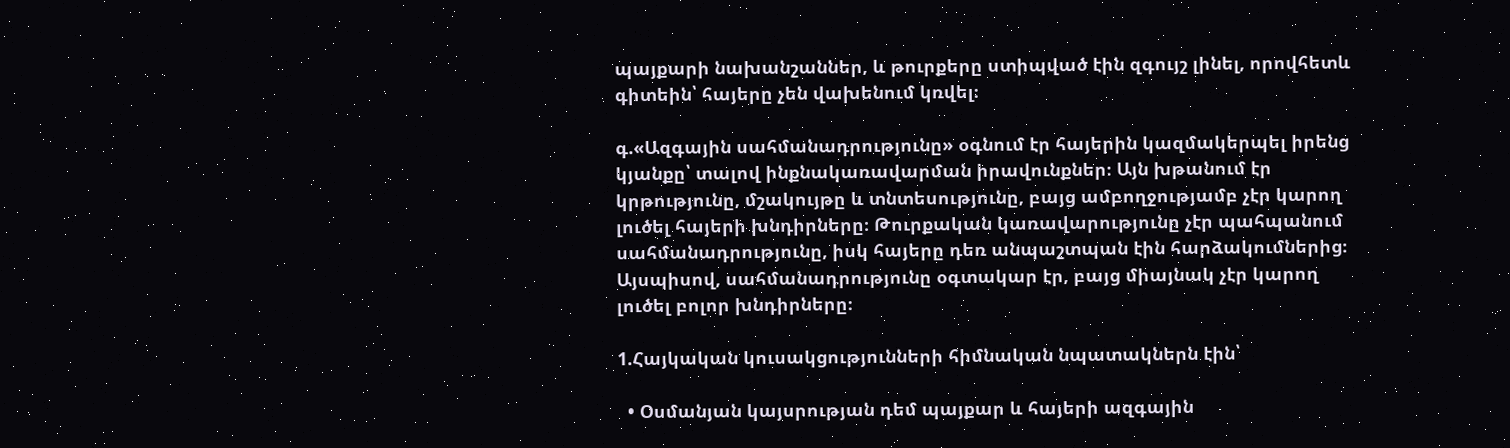պայքարի նախանշաններ, և թուրքերը ստիպված էին զգույշ լինել, որովհետև գիտեին՝ հայերը չեն վախենում կռվել։

գ.«Ազգային սահմանադրությունը» օգնում էր հայերին կազմակերպել իրենց կյանքը՝ տալով ինքնակառավարման իրավունքներ։ Այն խթանում էր կրթությունը, մշակույթը և տնտեսությունը, բայց ամբողջությամբ չէր կարող լուծել հայերի խնդիրները։ Թուրքական կառավարությունը չէր պահպանում սահմանադրությունը, իսկ հայերը դեռ անպաշտպան էին հարձակումներից։ Այսպիսով, սահմանադրությունը օգտակար էր, բայց միայնակ չէր կարող լուծել բոլոր խնդիրները։

1.Հայկական կուսակցությունների հիմնական նպատակներն էին՝

  • Օսմանյան կայսրության դեմ պայքար և հայերի ազգային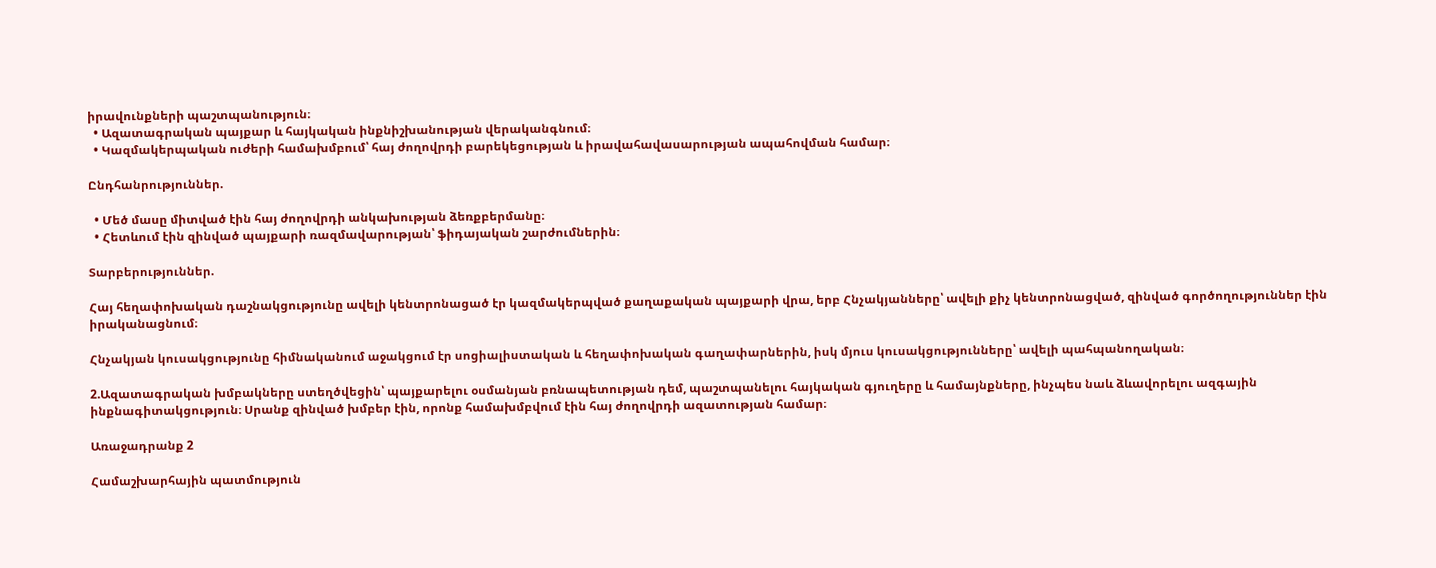իրավունքների պաշտպանություն։
  • Ազատագրական պայքար և հայկական ինքնիշխանության վերականգնում։
  • Կազմակերպական ուժերի համախմբում՝ հայ ժողովրդի բարեկեցության և իրավահավասարության ապահովման համար։

Ընդհանրություններ.

  • Մեծ մասը միտված էին հայ ժողովրդի անկախության ձեռքբերմանը։
  • Հետևում էին զինված պայքարի ռազմավարության՝ ֆիդայական շարժումներին։

Տարբերություններ.

Հայ հեղափոխական դաշնակցությունը ավելի կենտրոնացած էր կազմակերպված քաղաքական պայքարի վրա, երբ Հնչակյանները՝ ավելի քիչ կենտրոնացված, զինված գործողություններ էին իրականացնում։

Հնչակյան կուսակցությունը հիմնականում աջակցում էր սոցիալիստական և հեղափոխական գաղափարներին, իսկ մյուս կուսակցությունները՝ ավելի պահպանողական։

2.Ազատագրական խմբակները ստեղծվեցին՝ պայքարելու օսմանյան բռնապետության դեմ, պաշտպանելու հայկական գյուղերը և համայնքները, ինչպես նաև ձևավորելու ազգային ինքնագիտակցություն։ Սրանք զինված խմբեր էին, որոնք համախմբվում էին հայ ժողովրդի ազատության համար։

Առաջադրանք 2

Համաշխարհային պատմություն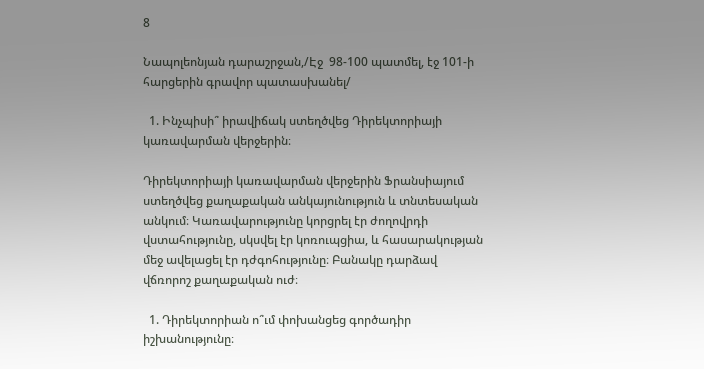8

Նապոլեոնյան դարաշրջան,/Էջ  98-100 պատմել, էջ 101-ի հարցերին գրավոր պատասխանել/

  1. Ինչպիսի՞ իրավիճակ ստեղծվեց Դիրեկտորիայի կառավարման վերջերին։

Դիրեկտորիայի կառավարման վերջերին Ֆրանսիայում ստեղծվեց քաղաքական անկայունություն և տնտեսական անկում։ Կառավարությունը կորցրել էր ժողովրդի վստահությունը, սկսվել էր կոռուպցիա, և հասարակության մեջ ավելացել էր դժգոհությունը։ Բանակը դարձավ վճռորոշ քաղաքական ուժ։

  1. Դիրեկտորիան ո՞ւմ փոխանցեց գործադիր իշխանությունը։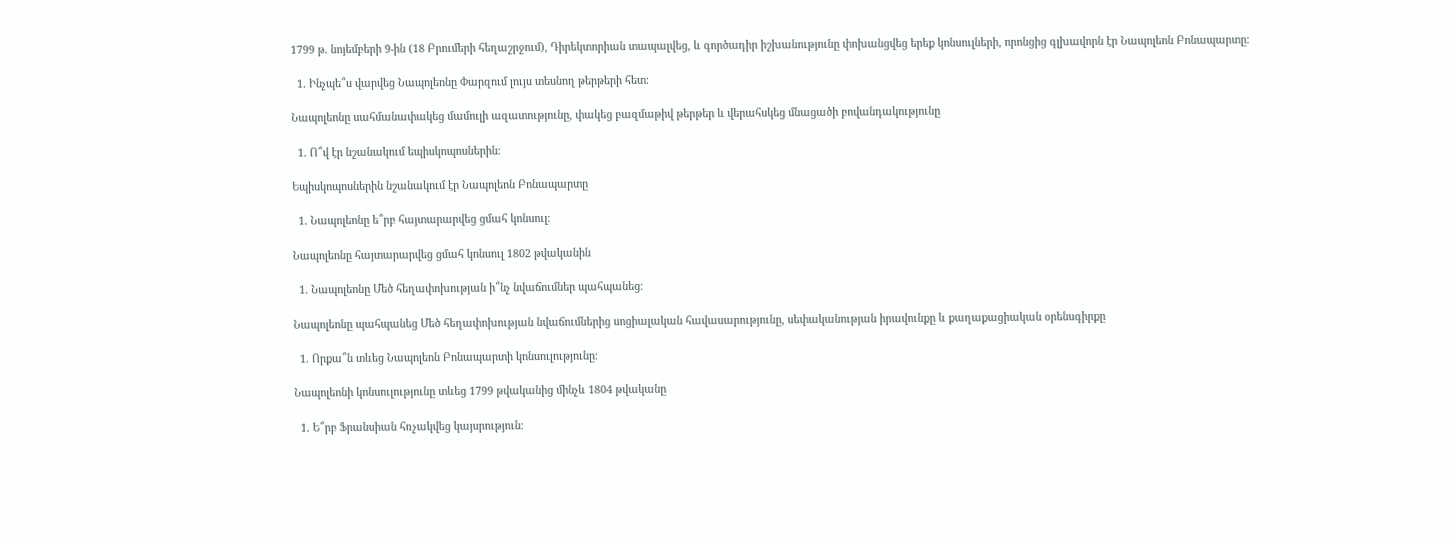1799 թ. նոյեմբերի 9-ին (18 Բրումերի հեղաշրջում), Դիրեկտորիան տապալվեց, և գործադիր իշխանությունը փոխանցվեց երեք կոնսուլների, որոնցից գլխավորն էր Նապոլեոն Բոնապարտը։

  1. Ինչպե՞ս վարվեց Նապոլեոնը Փարզում լույս տեսնող թերթերի հետ։

Նապոլեոնը սահմանափակեց մամուլի ազատությունը, փակեց բազմաթիվ թերթեր և վերահսկեց մնացածի բովանդակությունը

  1. Ո՞վ էր նշանակում եպիսկոպոսներին։

Եպիսկոպոսներին նշանակում էր Նապոլեոն Բոնապարտը

  1. Նապոլեոնը ե՞րբ հայտարարվեց ցմահ կոնսուլ։

Նապոլեոնը հայտարարվեց ցմահ կոնսուլ 1802 թվականին

  1. Նապոլեոնը Մեծ հեղափոխության ի՞նչ նվաճումներ պահպանեց։

Նապոլեոնը պահպանեց Մեծ հեղափոխության նվաճումներից սոցիալական հավասարությունը, սեփականության իրավունքը և քաղաքացիական օրենսգիրքը

  1. Որքա՞ն տևեց Նապոլեոն Բոնապարտի կոնսուլությունը։

Նապոլեոնի կոնսուլությունը տևեց 1799 թվականից մինչև 1804 թվականը

  1. Ե՞րբ Ֆրանսիան հռչակվեց կայսրություն։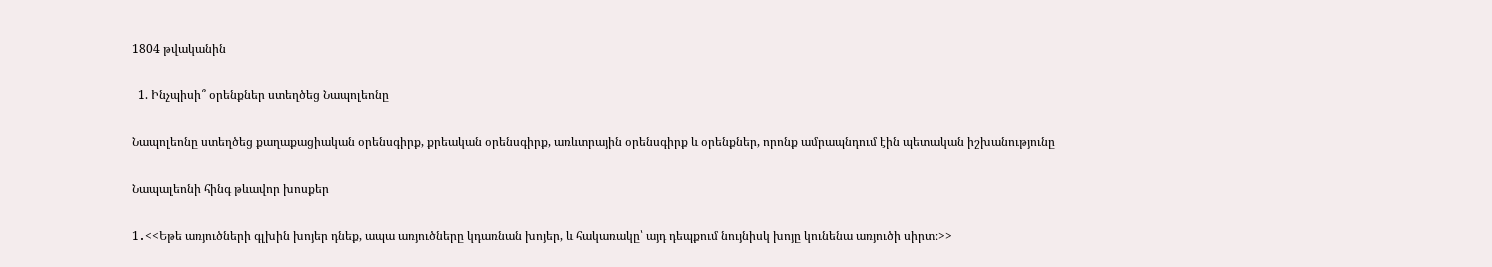1804 թվականին

  1. Ինչպիսի՞ օրենքներ ստեղծեց Նապոլեոնը

Նապոլեոնը ստեղծեց քաղաքացիական օրենսգիրք, քրեական օրենսգիրք, առևտրային օրենսգիրք և օրենքներ, որոնք ամրապնդում էին պետական իշխանությունը

Նապալեոնի հինգ թևավոր խոսքեր

1․<<Եթե առյուծների գլխին խոյեր դնեք, ապա առյուծները կդառնան խոյեր, և հակառակը՝ այդ դեպքում նույնիսկ խոյը կունենա առյուծի սիրտ։>>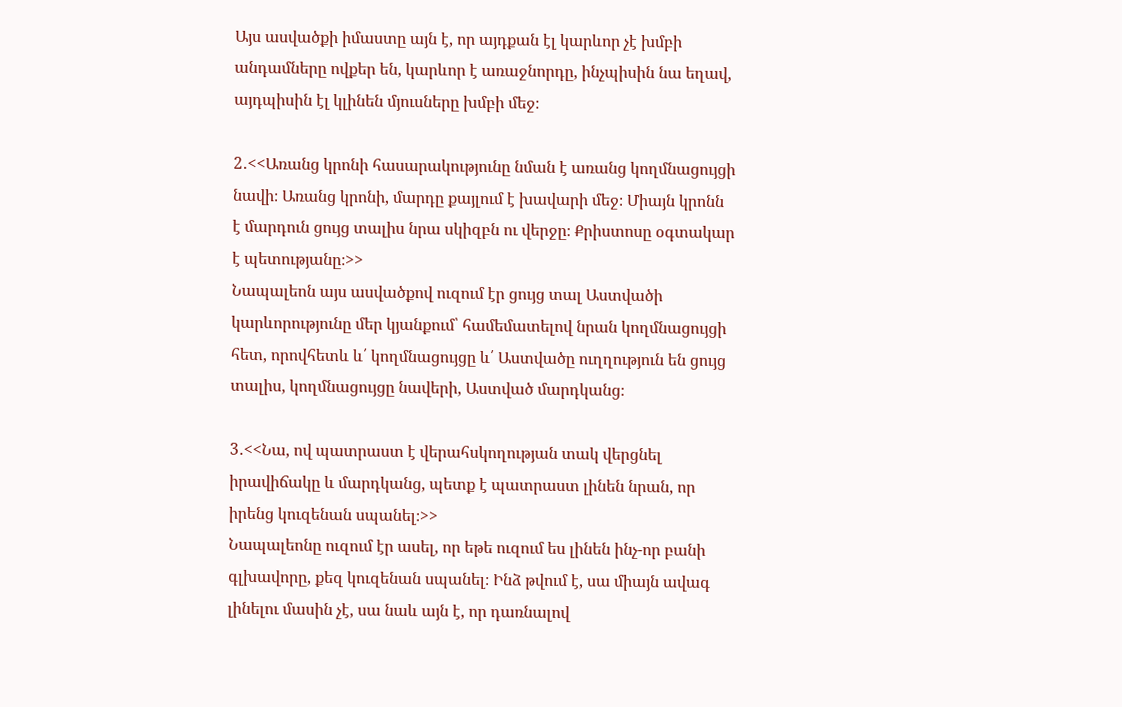Այս ասվածքի իմաստը այն է, որ այդքան էլ կարևոր չէ խմբի անդամները ովքեր են, կարևոր է առաջնորդը, ինչպիսին նա եղավ, այդպիսին էլ կլինեն մյուսները խմբի մեջ։

2․<<Առանց կրոնի հասարակությունը նման է առանց կողմնացույցի նավի։ Առանց կրոնի, մարդը քայլում է խավարի մեջ։ Միայն կրոնն է մարդուն ցույց տալիս նրա սկիզբն ու վերջը։ Քրիստոսը օգտակար է պետությանը։>>
Նապալեոն այս ասվածքով ուզում էր ցույց տալ Աստվածի կարևորությունը մեր կյանքում՝ համեմատելով նրան կողմնացույցի հետ, որովհետև և՛ կողմնացույցը և՛ Աստվածը ուղղություն են ցույց տալիս, կողմնացույցը նավերի, Աստված մարդկանց։

3․<<Նա, ով պատրաստ է վերահսկողության տակ վերցնել իրավիճակը և մարդկանց, պետք է պատրաստ լինեն նրան, որ իրենց կուզենան սպանել։>>
Նապալեոնը ուզում էր ասել, որ եթե ուզում ես լինեն ինչ-որ բանի գլխավորը, քեզ կուզենան սպանել։ Ինձ թվում է, սա միայն ավագ լինելու մասին չէ, սա նաև այն է, որ դառնալով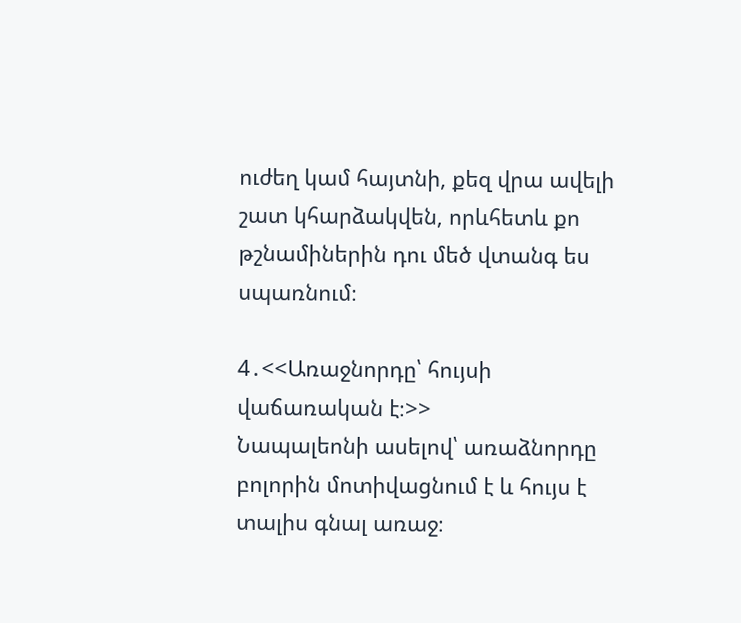ուժեղ կամ հայտնի, քեզ վրա ավելի շատ կհարձակվեն, որևհետև քո թշնամիներին դու մեծ վտանգ ես սպառնում։

4․<<Առաջնորդը՝ հույսի վաճառական է։>>
Նապալեոնի ասելով՝ առաձնորդը բոլորին մոտիվացնում է և հույս է տալիս գնալ առաջ։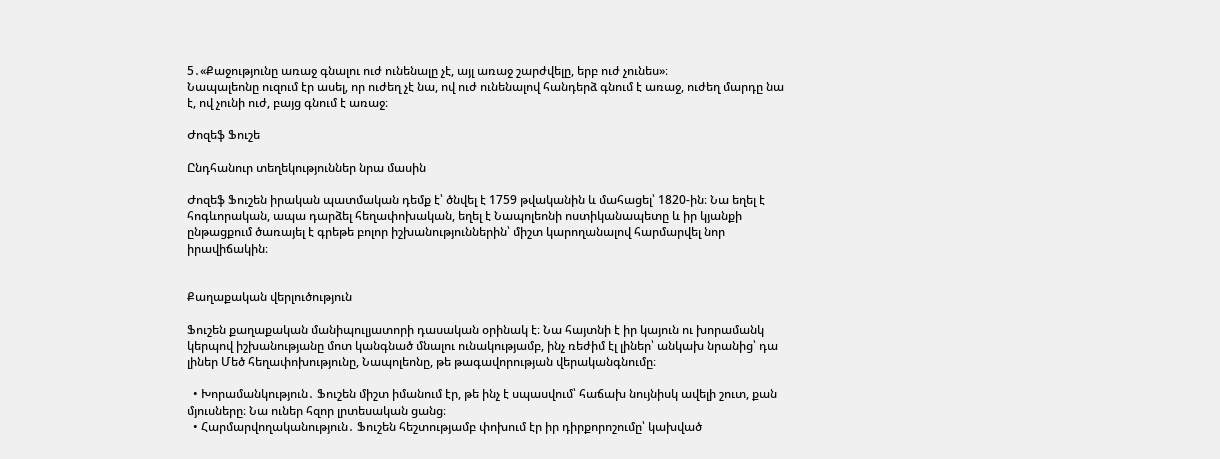5․«Քաջությունը առաջ գնալու ուժ ունենալը չէ, այլ առաջ շարժվելը, երբ ուժ չունես»։
Նապալեոնը ուզում էր ասել, որ ուժեղ չէ նա, ով ուժ ունենալով հանդերձ գնում է առաջ, ուժեղ մարդը նա է, ով չունի ուժ, բայց գնում է առաջ։

Ժոզեֆ Ֆուշե

Ընդհանուր տեղեկություններ նրա մասին

Ժոզեֆ Ֆուշեն իրական պատմական դեմք է՝ ծնվել է 1759 թվականին և մահացել՝ 1820-ին։ Նա եղել է հոգևորական, ապա դարձել հեղափոխական, եղել է Նապոլեոնի ոստիկանապետը և իր կյանքի ընթացքում ծառայել է գրեթե բոլոր իշխանություններին՝ միշտ կարողանալով հարմարվել նոր իրավիճակին։


Քաղաքական վերլուծություն

Ֆուշեն քաղաքական մանիպուլյատորի դասական օրինակ է։ Նա հայտնի է իր կայուն ու խորամանկ կերպով իշխանությանը մոտ կանգնած մնալու ունակությամբ, ինչ ռեժիմ էլ լիներ՝ անկախ նրանից՝ դա լիներ Մեծ հեղափոխությունը, Նապոլեոնը, թե թագավորության վերականգնումը։

  • Խորամանկություն․ Ֆուշեն միշտ իմանում էր, թե ինչ է սպասվում՝ հաճախ նույնիսկ ավելի շուտ, քան մյուսները։ Նա ուներ հզոր լրտեսական ցանց։
  • Հարմարվողականություն․ Ֆուշեն հեշտությամբ փոխում էր իր դիրքորոշումը՝ կախված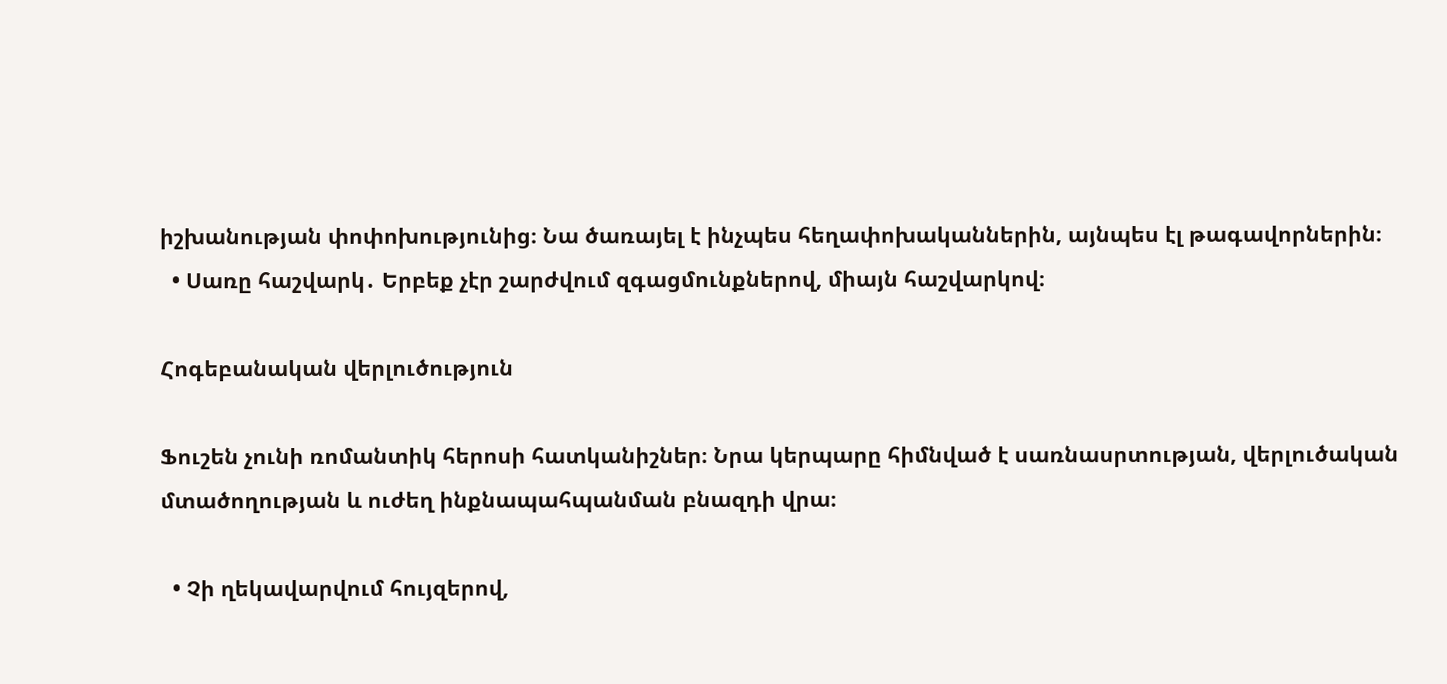իշխանության փոփոխությունից։ Նա ծառայել է ինչպես հեղափոխականներին, այնպես էլ թագավորներին։
  • Սառը հաշվարկ․ Երբեք չէր շարժվում զգացմունքներով, միայն հաշվարկով։

Հոգեբանական վերլուծություն

Ֆուշեն չունի ռոմանտիկ հերոսի հատկանիշներ։ Նրա կերպարը հիմնված է սառնասրտության, վերլուծական մտածողության և ուժեղ ինքնապահպանման բնազդի վրա։

  • Չի ղեկավարվում հույզերով,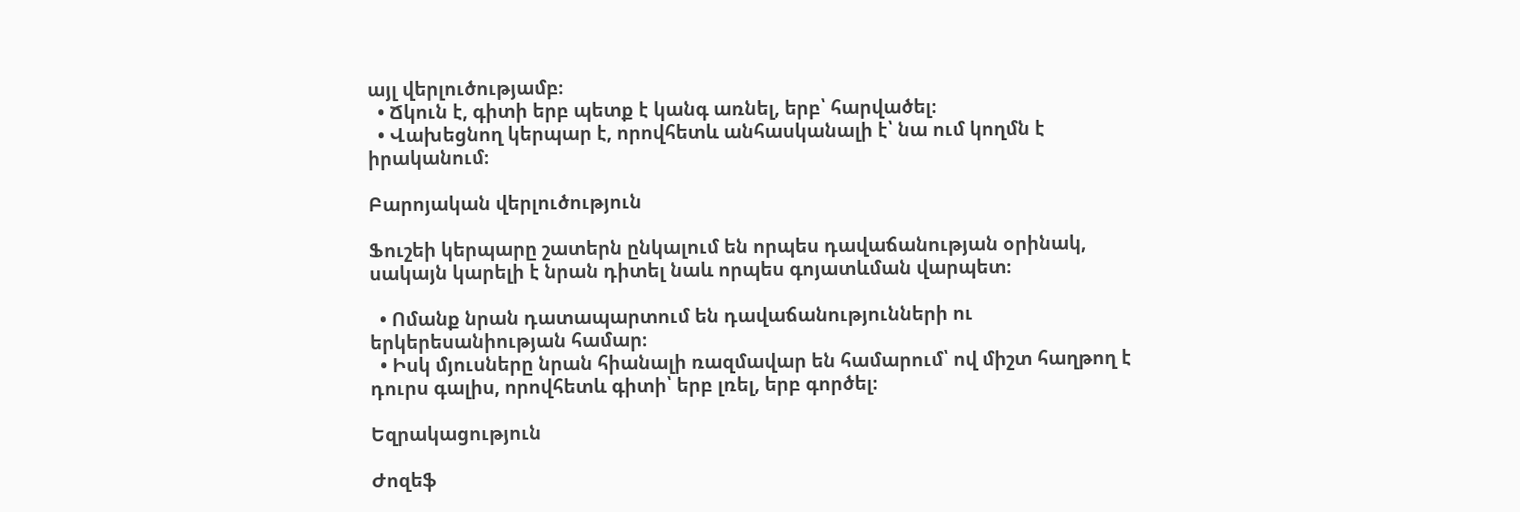այլ վերլուծությամբ։
  • Ճկուն է, գիտի երբ պետք է կանգ առնել, երբ՝ հարվածել։
  • Վախեցնող կերպար է, որովհետև անհասկանալի է՝ նա ում կողմն է իրականում։

Բարոյական վերլուծություն

Ֆուշեի կերպարը շատերն ընկալում են որպես դավաճանության օրինակ, սակայն կարելի է նրան դիտել նաև որպես գոյատևման վարպետ։

  • Ոմանք նրան դատապարտում են դավաճանությունների ու երկերեսանիության համար։
  • Իսկ մյուսները նրան հիանալի ռազմավար են համարում՝ ով միշտ հաղթող է դուրս գալիս, որովհետև գիտի՝ երբ լռել, երբ գործել։

Եզրակացություն

Ժոզեֆ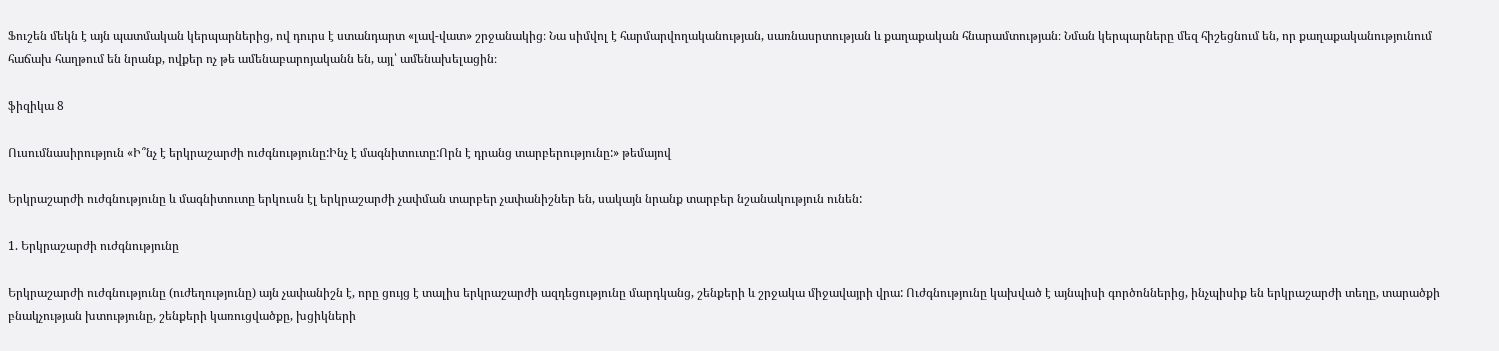Ֆուշեն մեկն է այն պատմական կերպարներից, ով դուրս է ստանդարտ «լավ-վատ» շրջանակից։ Նա սիմվոլ է հարմարվողականության, սառնասրտության և քաղաքական հնարամտության։ Նման կերպարները մեզ հիշեցնում են, որ քաղաքականությունում հաճախ հաղթում են նրանք, ովքեր ոչ թե ամենաբարոյականն են, այլ՝ ամենախելացին։

ֆիզիկա 8

Ուսումնասիրություն «Ի՞նչ է երկրաշարժի ուժգնությունը:Ինչ է մագնիտուտը:Որն է դրանց տարբերությունը:» թեմայով

Երկրաշարժի ուժգնությունը և մագնիտուտը երկուսն էլ երկրաշարժի չափման տարբեր չափանիշներ են, սակայն նրանք տարբեր նշանակություն ունեն:

1. Երկրաշարժի ուժգնությունը

Երկրաշարժի ուժգնությունը (ուժեղությունը) այն չափանիշն է, որը ցույց է տալիս երկրաշարժի ազդեցությունը մարդկանց, շենքերի և շրջակա միջավայրի վրա: Ուժգնությունը կախված է այնպիսի գործոններից, ինչպիսիք են երկրաշարժի տեղը, տարածքի բնակչության խտությունը, շենքերի կառուցվածքը, խցիկների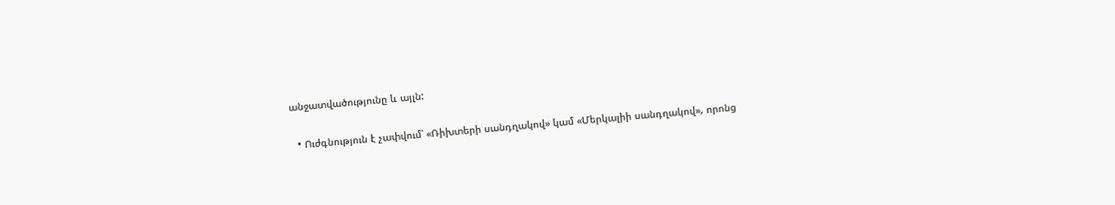անջատվածությունը և այլն:

  • Ուժգնություն է չափվում՝ «Ռիխտերի սանդղակով» կամ «Մերկալիի սանդղակով», որոնց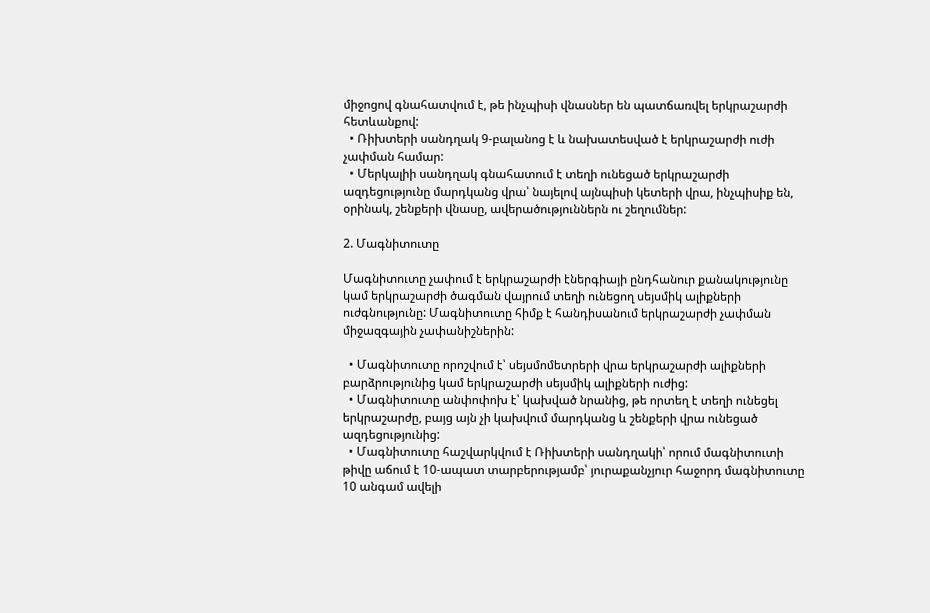միջոցով գնահատվում է, թե ինչպիսի վնասներ են պատճառվել երկրաշարժի հետևանքով:
  • Ռիխտերի սանդղակ 9-բալանոց է և նախատեսված է երկրաշարժի ուժի չափման համար:
  • Մերկալիի սանդղակ գնահատում է տեղի ունեցած երկրաշարժի ազդեցությունը մարդկանց վրա՝ նայելով այնպիսի կետերի վրա, ինչպիսիք են, օրինակ, շենքերի վնասը, ավերածություններն ու շեղումներ:

2. Մագնիտուտը

Մագնիտուտը չափում է երկրաշարժի էներգիայի ընդհանուր քանակությունը կամ երկրաշարժի ծագման վայրում տեղի ունեցող սեյսմիկ ալիքների ուժգնությունը: Մագնիտուտը հիմք է հանդիսանում երկրաշարժի չափման միջազգային չափանիշներին:

  • Մագնիտուտը որոշվում է՝ սեյսմոմետրերի վրա երկրաշարժի ալիքների բարձրությունից կամ երկրաշարժի սեյսմիկ ալիքների ուժից:
  • Մագնիտուտը անփոփոխ է՝ կախված նրանից, թե որտեղ է տեղի ունեցել երկրաշարժը, բայց այն չի կախվում մարդկանց և շենքերի վրա ունեցած ազդեցությունից:
  • Մագնիտուտը հաշվարկվում է Ռիխտերի սանդղակի՝ որում մագնիտուտի թիվը աճում է 10-ապատ տարբերությամբ՝ յուրաքանչյուր հաջորդ մագնիտուտը 10 անգամ ավելի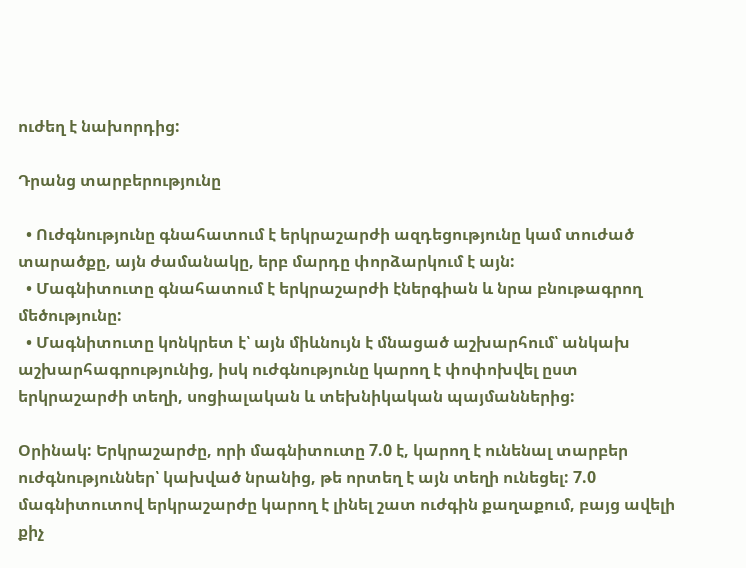ուժեղ է նախորդից:

Դրանց տարբերությունը

  • Ուժգնությունը գնահատում է երկրաշարժի ազդեցությունը կամ տուժած տարածքը, այն ժամանակը, երբ մարդը փորձարկում է այն:
  • Մագնիտուտը գնահատում է երկրաշարժի էներգիան և նրա բնութագրող մեծությունը:
  • Մագնիտուտը կոնկրետ է՝ այն միևնույն է մնացած աշխարհում՝ անկախ աշխարհագրությունից, իսկ ուժգնությունը կարող է փոփոխվել ըստ երկրաշարժի տեղի, սոցիալական և տեխնիկական պայմաններից:

Օրինակ: Երկրաշարժը, որի մագնիտուտը 7.0 է, կարող է ունենալ տարբեր ուժգնություններ՝ կախված նրանից, թե որտեղ է այն տեղի ունեցել: 7.0 մագնիտուտով երկրաշարժը կարող է լինել շատ ուժգին քաղաքում, բայց ավելի քիչ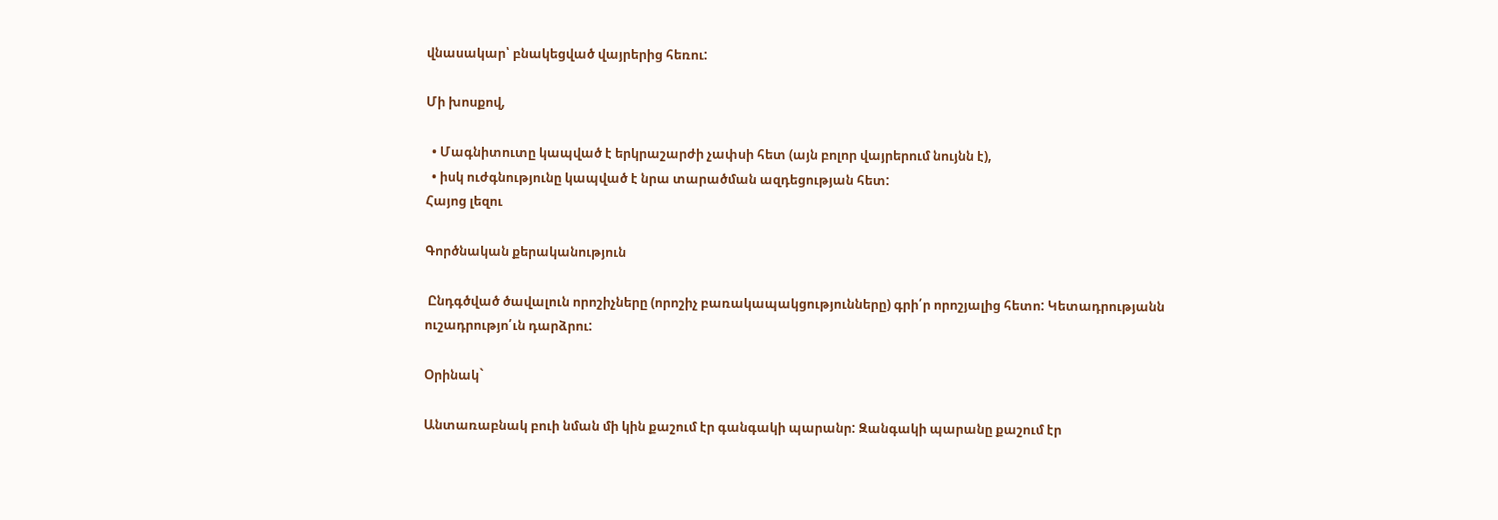վնասակար՝ բնակեցված վայրերից հեռու:

Մի խոսքով,

  • Մագնիտուտը կապված է երկրաշարժի չափսի հետ (այն բոլոր վայրերում նույնն է),
  • իսկ ուժգնությունը կապված է նրա տարածման ազդեցության հետ:
Հայոց լեզու

Գործնական քերականություն

 Ընդգծված ծավալուն որոշիչները (որոշիչ բառակապակցությունները) գրի՛ր որոշյալից հետո: Կետադրությանն ուշադրությո՛ւն դարձրու:

Օրինակ`

Անտառաբնակ բուի նման մի կին քաշում էր գանգակի պարանր: Զանգակի պարանը քաշում էր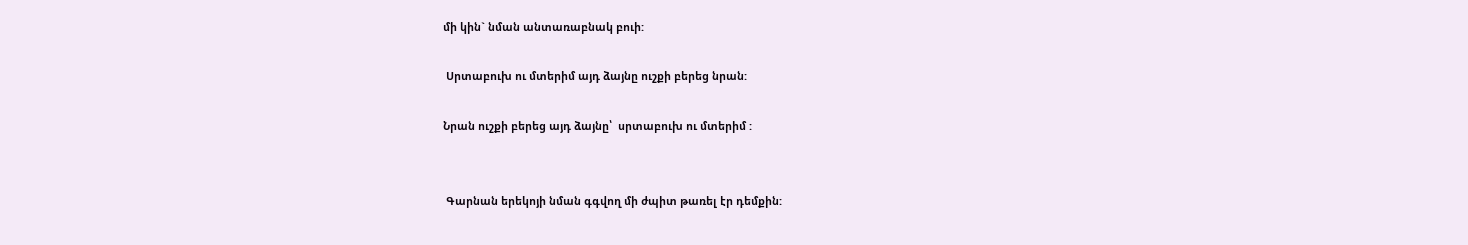մի կին` նման անտառաբնակ բուի:

 Սրտաբուխ ու մտերիմ այդ ձայնը ուշքի բերեց նրան:

Նրան ուշքի բերեց այդ ձայնը՝  սրտաբուխ ու մտերիմ :


 Գարնան երեկոյի նման գգվող մի ժպիտ թառել էր դեմքին: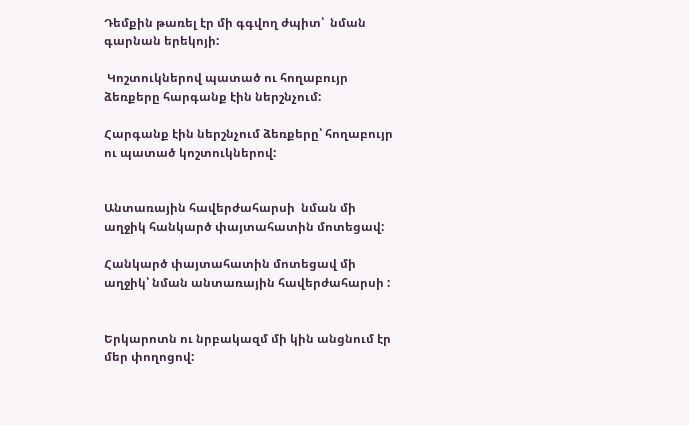Դեմքին թառել էր մի գգվող ժպիտ՝  նման գարնան երեկոյի:

 Կոշտուկներով պատած ու հողաբույր ձեռքերը հարգանք էին ներշնչում:

Հարգանք էին ներշնչում ձեռքերը՝ հողաբույր ու պատած կոշտուկներով:


Անտառային հավերժահարսի  նման մի աղջիկ հանկարծ փայտահատին մոտեցավ:

Հանկարծ փայտահատին մոտեցավ մի աղջիկ՝ նման անտառային հավերժահարսի :


Երկարոտն ու նրբակազմ մի կին անցնում էր մեր փողոցով: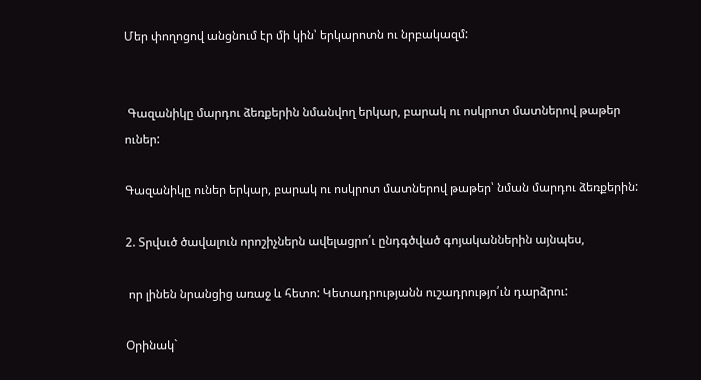Մեր փողոցով անցնում էր մի կին՝ երկարոտն ու նրբակազմ:


 Գազանիկը մարդու ձեռքերին նմանվող երկար, բարակ ու ոսկրոտ մատներով թաթեր ուներ:

Գազանիկը ուներ երկար, բարակ ու ոսկրոտ մատներով թաթեր՝ նման մարդու ձեռքերին:

2. Տրվսւծ ծավալուն որոշիչներն ավելացրո՛ւ ընդգծված գոյականներին այնպես,

 որ լինեն նրանցից առաջ և հետո: Կետադրությանն ուշադրությո՛ւն դարձրու:

Օրինակ`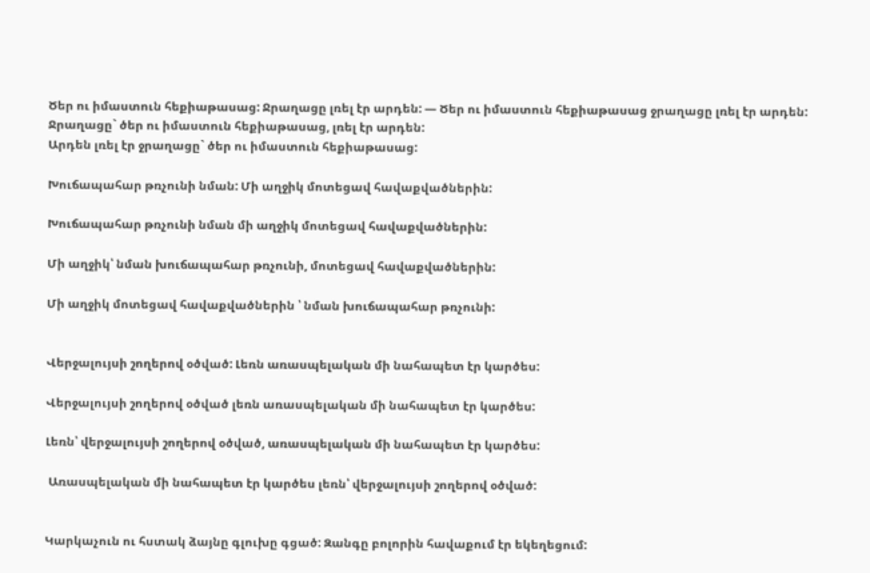Ծեր ու իմաստուն հեքիաթասաց: Ջրաղացը լռել էր արդեն: — Ծեր ու իմաստուն հեքիաթասաց ջրաղացը լռել էր արդեն:
Ջրաղացը` ծեր ու իմաստուն հեքիաթասաց, լռել էր արդեն:
Արդեն լռել էր ջրաղացը` ծեր ու իմաստուն հեքիաթասաց:

Խուճապահար թռչունի նման: Մի աղջիկ մոտեցավ հավաքվածներին:

Խուճապահար թռչունի նման մի աղջիկ մոտեցավ հավաքվածներին:

Մի աղջիկ՝ նման խուճապահար թռչունի, մոտեցավ հավաքվածներին:

Մի աղջիկ մոտեցավ հավաքվածներին ՝ նման խուճապահար թռչունի:


Վերջալույսի շողերով օծված: Լեռն առասպելական մի նահապետ էր կարծես:

Վերջալույսի շողերով օծված լեռն առասպելական մի նահապետ էր կարծես:

Լեռն՝ վերջալույսի շողերով օծված, առասպելական մի նահապետ էր կարծես:

 Առասպելական մի նահապետ էր կարծես լեռն՝ վերջալույսի շողերով օծված:


Կարկաչուն ու հստակ ձայնը գլուխը գցած: Զանգը բոլորին հավաքում էր եկեղեցում: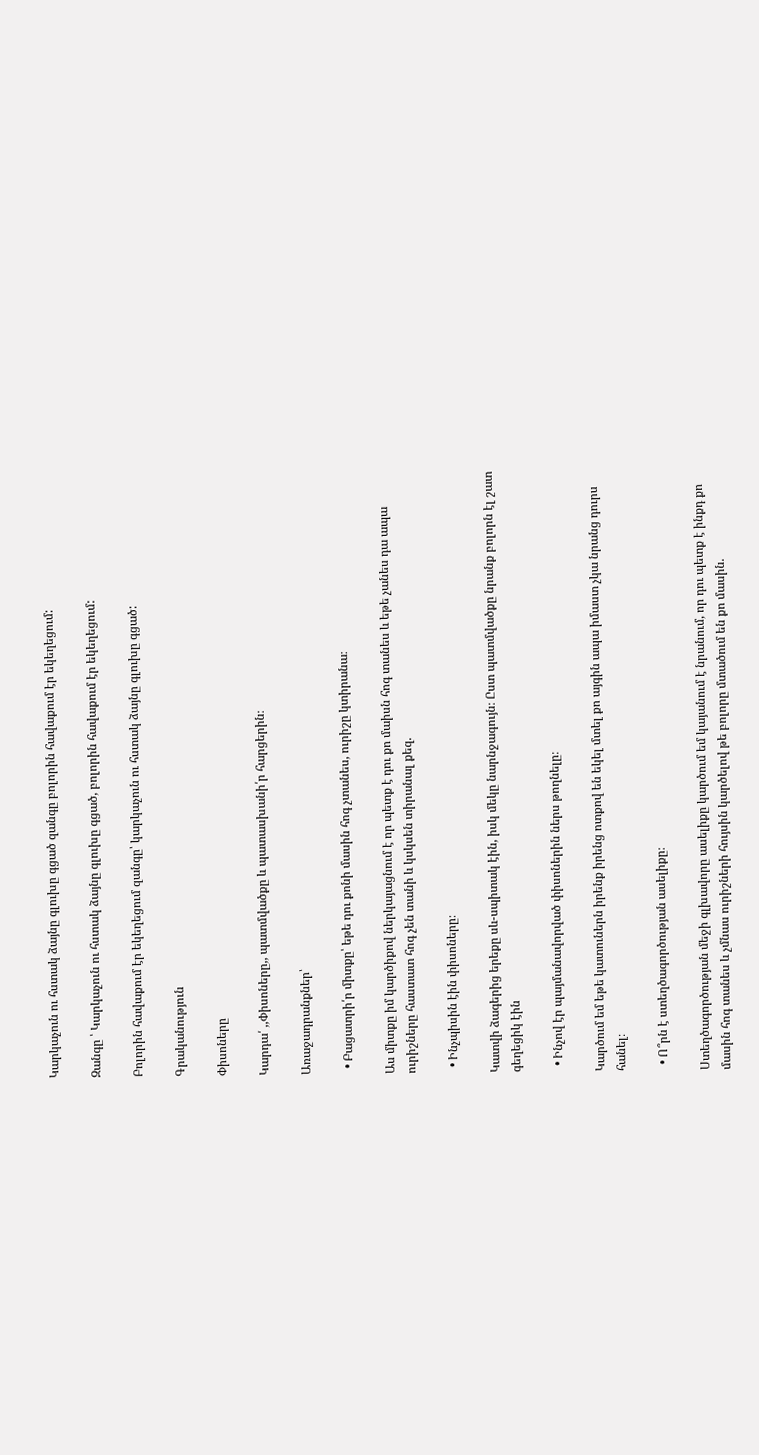Կարկաչուն ու հստակ ձայնը գլուխը գցած զանգը բոլորին հավաքում էր եկեղեցում:

Զանգը ՝ Կարկաչուն ու հստակ ձայնը գլուխը գցած, բոլորին հավաքում էր եկեղեցում:

Բոլորին հավաքում էր եկեղեցում զանգը՝ կարկաչուն ու հստակ ձայնը գլուխը գցած:

Գրականություն

Փիսոները

Կարդա՛ ,,Փիսոները,, պատմվածքը և պատասխանի՛ր հարցերին։

Առաջադրանքներ՝

  • Բացատրի՛ր միտքը՝ եթե դու քոնի մասին հոգ չտանես, ուրիշը կտիրանա։

Աս միտքը իմ կարծիքով ներկայացնում է որ պետք է դու քո մաիսն հոգ տանես և եթե չանես դա ապա ուրիշները հաստատ հոգ չեն տանի և կսկսեն տիրանալ քեզ.

  • Ինչպիսին էին փիսոները։

Կատվի ձագերից երեքը սև-սպիտակ էին, իսկ մեկը նարնջագույն։ Ըստ պատմվածքը նրանք բոլորն էլ շատ գեղեցիկ էին

  • Ինչով էր պայմանավորված փիսոներին ներս թողնելը։

Կարծում եմ եթե կատուներն իրենք իրենց ոտքով են եկել մտել քո այգին ապա իմաստ չկա նրանց դուրս հանել։

  • Ո՞րն է ստեղծագործության ասելիքը։

Ստեղծագործության մեջի գլխավորը ասելիքը կարծում եմ կայանում է նրանում, որ դու պետք է ինքդ քո մասին հոգ տանես և չմնաս ուրիշների հույսին կարծելով թե բոլորը մտածում են քո մասին.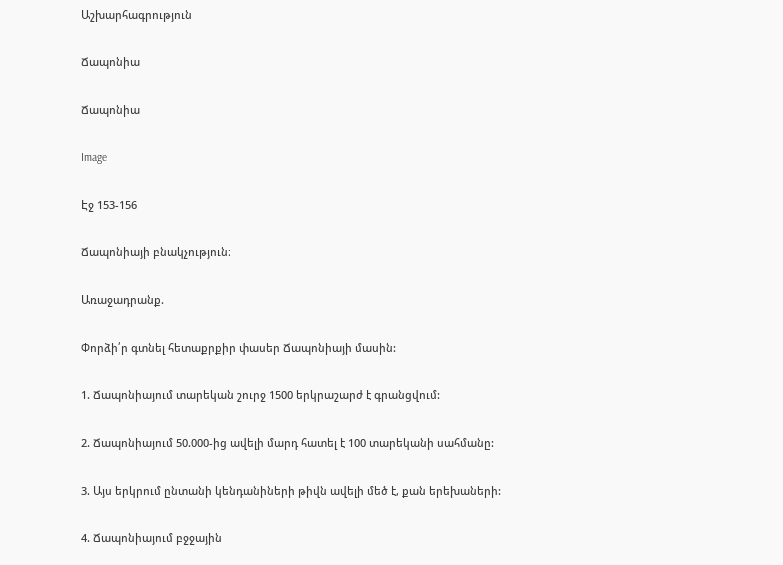Աշխարհագրություն

Ճապոնիա

Ճապոնիա

Image

Էջ 153-156

Ճապոնիայի բնակչություն։

Առաջադրանք.

Փորձի՛ր գտնել հետաքրքիր փասեր Ճապոնիայի մասին:

1. Ճապոնիայում տարեկան շուրջ 1500 երկրաշարժ է գրանցվում:

2. Ճապոնիայում 50.000-ից ավելի մարդ հատել է 100 տարեկանի սահմանը:

3. Այս երկրում ընտանի կենդանիների թիվն ավելի մեծ է, քան երեխաների:

4. Ճապոնիայում բջջային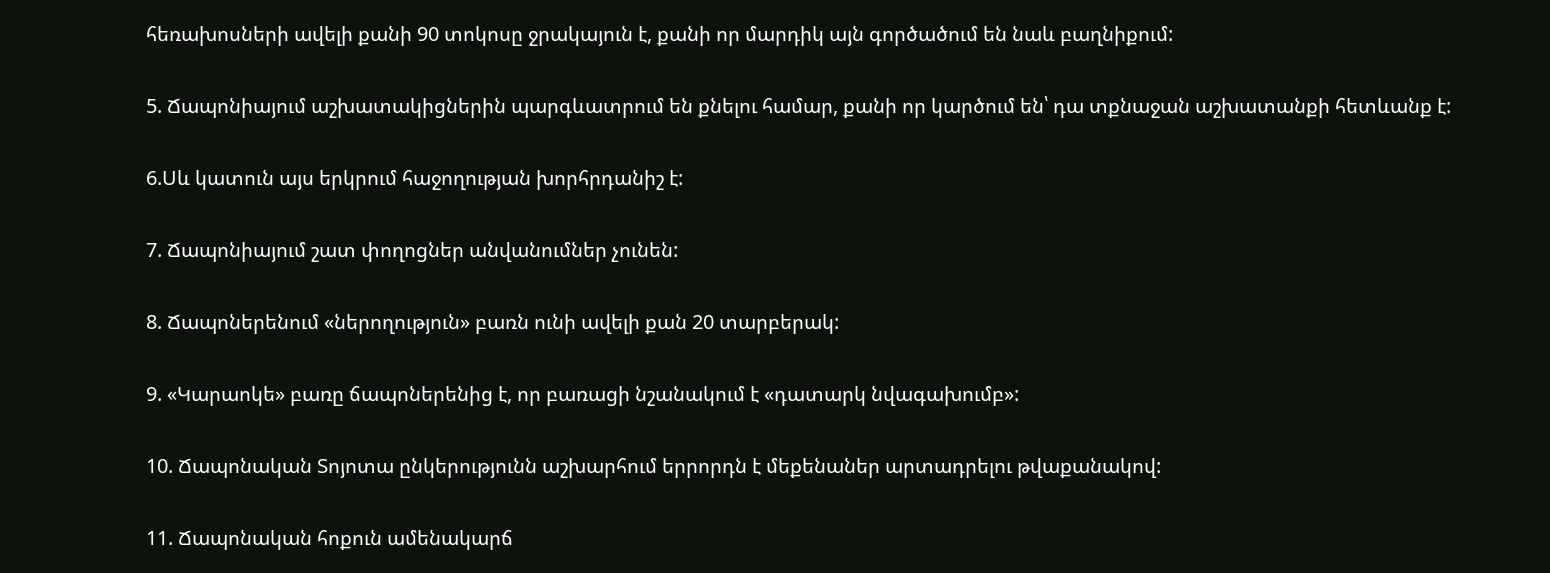հեռախոսների ավելի քանի 90 տոկոսը ջրակայուն է, քանի որ մարդիկ այն գործածում են նաև բաղնիքում:

5. Ճապոնիայում աշխատակիցներին պարգևատրում են քնելու համար, քանի որ կարծում են՝ դա տքնաջան աշխատանքի հետևանք է:

6.Սև կատուն այս երկրում հաջողության խորհրդանիշ է:

7. Ճապոնիայում շատ փողոցներ անվանումներ չունեն:

8. Ճապոներենում «ներողություն» բառն ունի ավելի քան 20 տարբերակ:

9. «Կարաոկե» բառը ճապոներենից է, որ բառացի նշանակում է «դատարկ նվագախումբ»:

10. Ճապոնական Տոյոտա ընկերությունն աշխարհում երրորդն է մեքենաներ արտադրելու թվաքանակով:

11. Ճապոնական հոքուն ամենակարճ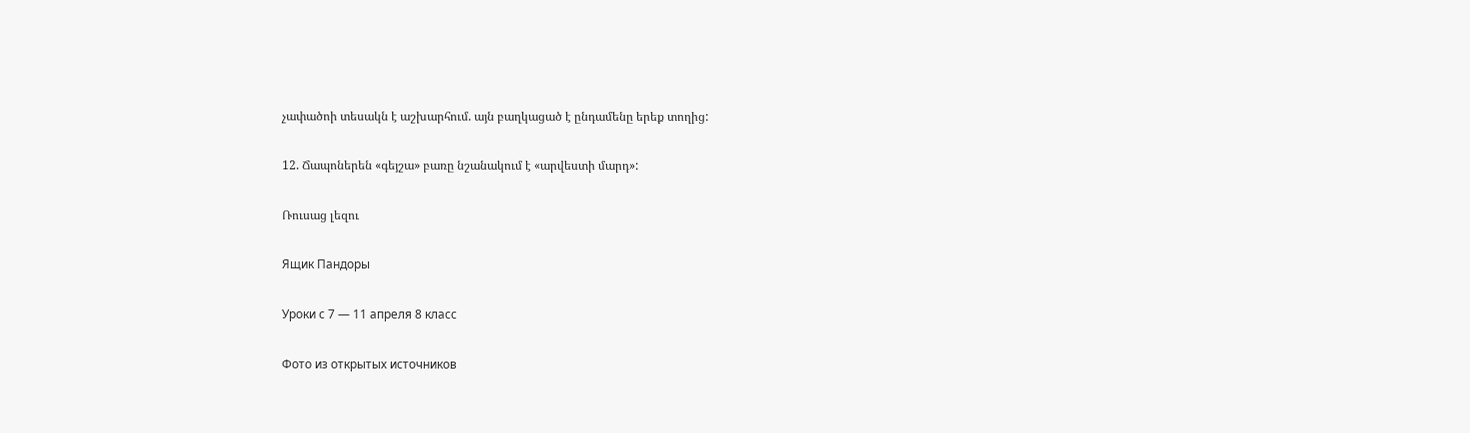չափածոի տեսակն է աշխարհում. այն բաղկացած է ընդամենը երեք տողից:

12. Ճապոներեն «գեյշա» բառը նշանակում է «արվեստի մարդ»:

Ռուսաց լեզու

Ящик Пандоры

Уроки с 7 — 11 апреля 8 класс

Фото из открытых источников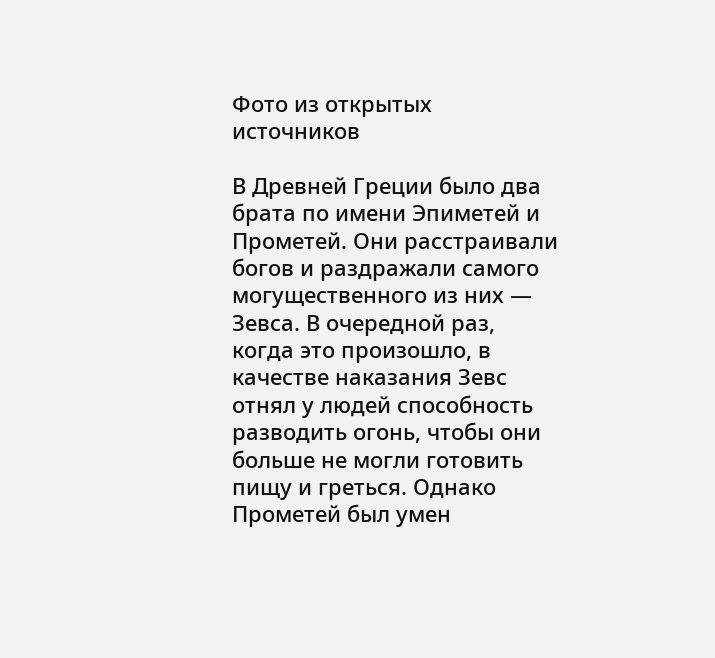Фото из открытых источников

В Древней Греции было два брата по имени Эпиметей и Прометей. Они расстраивали богов и раздражали самого могущественного из них — Зевса. В очередной раз, когда это произошло, в качестве наказания Зевс отнял у людей способность разводить огонь, чтобы они больше не могли готовить пищу и греться. Однако Прометей был умен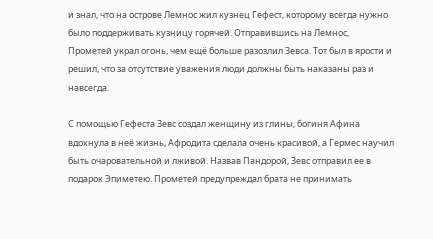и знал, что на острове Лемнос жил кузнец Гефест, которому всегда нужно было поддерживать кузницу горячей. Отправившись на Лемнос, Прометей украл огонь, чем ещё больше разозлил Зевса. Тот был в ярости и решил, что за отсутствие уважения люди должны быть наказаны раз и навсегда.

С помощью Гефеста Зевс создал женщину из глины, богиня Афина вдохнула в неё жизнь, Афродита сделала очень красивой, а Гермес научил быть очаровательной и лживой. Назвав Пандорой, Зевс отправил ее в подарок Эпиметею. Прометей предупреждал брата не принимать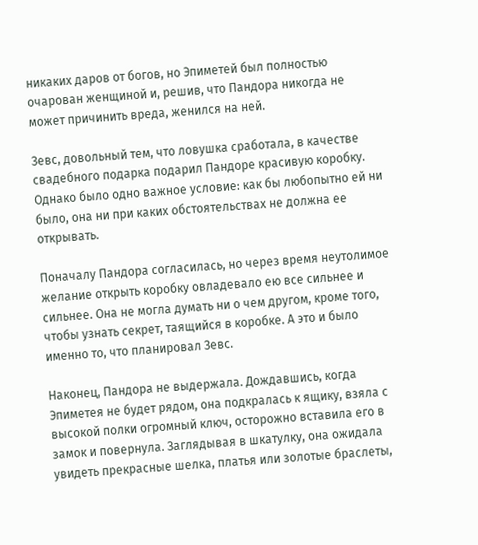никаких даров от богов, но Эпиметей был полностью очарован женщиной и, решив, что Пандора никогда не может причинить вреда, женился на ней.

Зевс, довольный тем, что ловушка сработала, в качестве свадебного подарка подарил Пандоре красивую коробку. Однако было одно важное условие: как бы любопытно ей ни было, она ни при каких обстоятельствах не должна ее открывать.

Поначалу Пандора согласилась, но через время неутолимое желание открыть коробку овладевало ею все сильнее и сильнее. Она не могла думать ни о чем другом, кроме того, чтобы узнать секрет, таящийся в коробке. А это и было именно то, что планировал Зевс.

Наконец, Пандора не выдержала. Дождавшись, когда Эпиметея не будет рядом, она подкралась к ящику, взяла с высокой полки огромный ключ, осторожно вставила его в замок и повернула. Заглядывая в шкатулку, она ожидала увидеть прекрасные шелка, платья или золотые браслеты,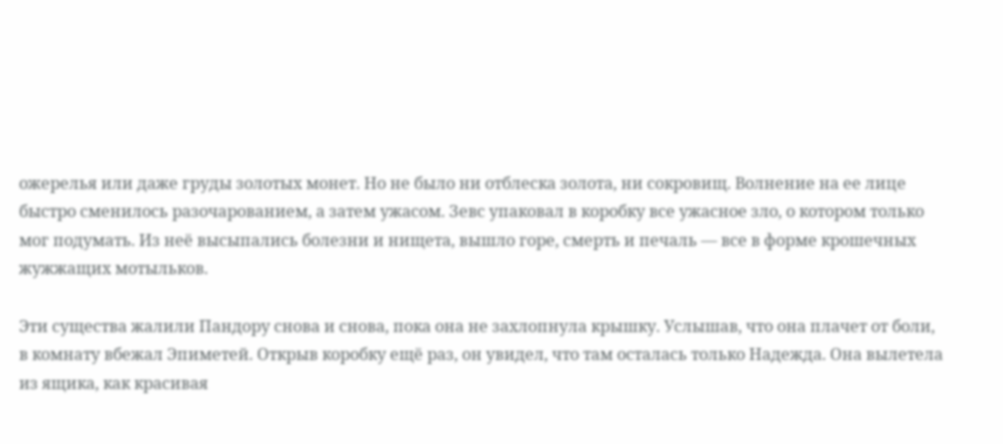ожерелья или даже груды золотых монет. Но не было ни отблеска золота, ни сокровищ. Волнение на ее лице быстро сменилось разочарованием, а затем ужасом. Зевс упаковал в коробку все ужасное зло, о котором только мог подумать. Из неё высыпались болезни и нищета, вышло горе, смерть и печаль — все в форме крошечных жужжащих мотыльков.

Эти существа жалили Пандору снова и снова, пока она не захлопнула крышку. Услышав, что она плачет от боли, в комнату вбежал Эпиметей. Открыв коробку ещё раз, он увидел, что там осталась только Надежда. Она вылетела из ящика, как красивая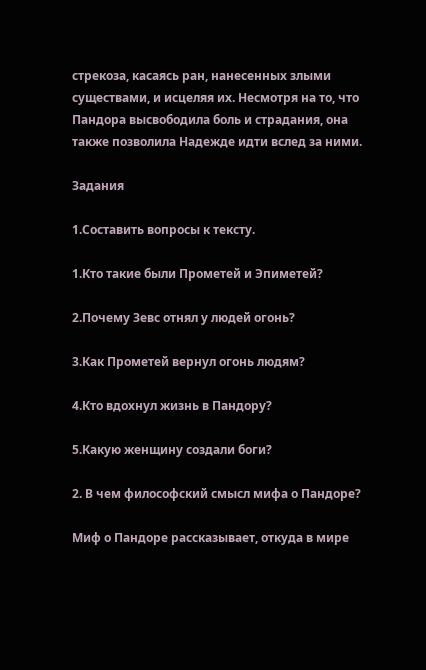стрекоза, касаясь ран, нанесенных злыми существами, и исцеляя их. Несмотря на то, что Пандора высвободила боль и страдания, она также позволила Надежде идти вслед за ними.

Задания

1.Составить вопросы к тексту.

1.Кто такие были Прометей и Эпиметей?

2.Почему Зевс отнял у людей огонь?

3.Как Прометей вернул огонь людям?

4.Кто вдохнул жизнь в Пандору?

5.Какую женщину создали боги?

2. В чем философский смысл мифа о Пандоре?

Миф о Пандоре рассказывает, откуда в мире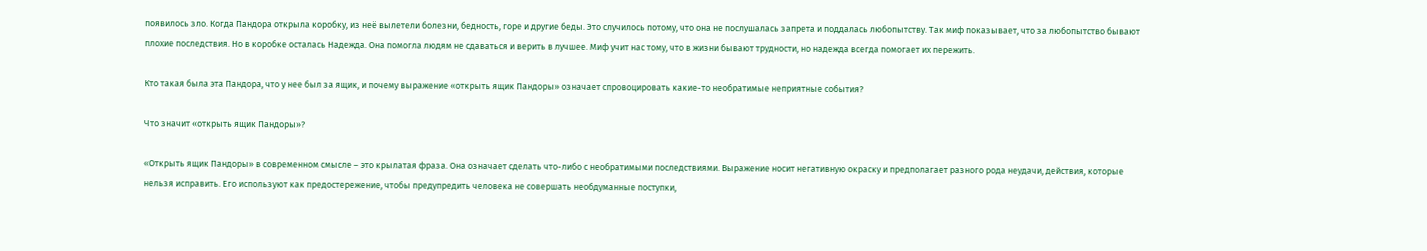появилось зло. Когда Пандора открыла коробку, из неё вылетели болезни, бедность, горе и другие беды. Это случилось потому, что она не послушалась запрета и поддалась любопытству. Так миф показывает, что за любопытство бывают плохие последствия. Но в коробке осталась Надежда. Она помогла людям не сдаваться и верить в лучшее. Миф учит нас тому, что в жизни бывают трудности, но надежда всегда помогает их пережить.

Кто такая была эта Пандора, что у нее был за ящик, и почему выражение «открыть ящик Пандоры» означает спровоцировать какие-то необратимые неприятные события?

Что значит «открыть ящик Пандоры»?

«Открыть ящик Пандоры» в современном смысле – это крылатая фраза. Она означает сделать что-либо с необратимыми последствиями. Выражение носит негативную окраску и предполагает разного рода неудачи, действия, которые нельзя исправить. Его используют как предостережение, чтобы предупредить человека не совершать необдуманные поступки,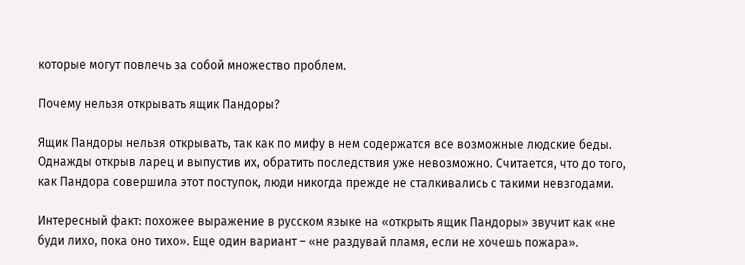которые могут повлечь за собой множество проблем.

Почему нельзя открывать ящик Пандоры?

Ящик Пандоры нельзя открывать, так как по мифу в нем содержатся все возможные людские беды. Однажды открыв ларец и выпустив их, обратить последствия уже невозможно. Считается, что до того, как Пандора совершила этот поступок, люди никогда прежде не сталкивались с такими невзгодами.

Интересный факт: похожее выражение в русском языке на «открыть ящик Пандоры» звучит как «не буди лихо, пока оно тихо». Еще один вариант – «не раздувай пламя, если не хочешь пожара».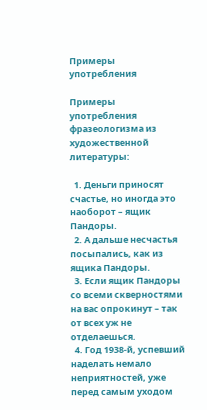Примеры употребления

Примеры употребления фразеологизма из художественной литературы:

  1. Деньги приносят счастье, но иногда это наоборот – ящик Пандоры.
  2. А дальше несчастья посыпались, как из ящика Пандоры.
  3. Если ящик Пандоры со всеми скверностями на вас опрокинут – так от всех уж не отделаешься.
  4. Год 1938-й, успевший наделать немало неприятностей, уже перед самым уходом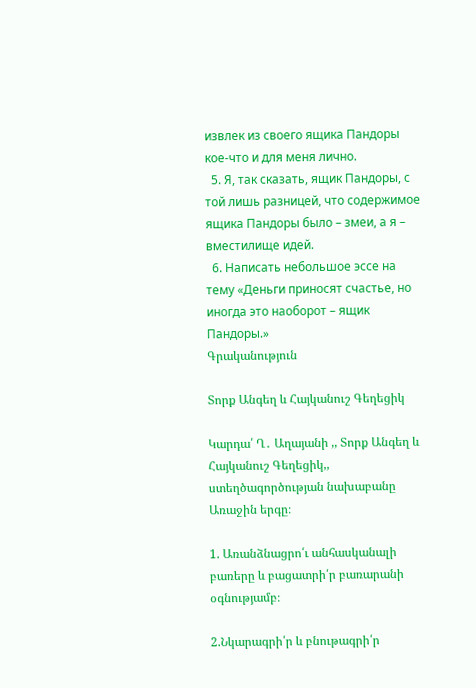извлек из своего ящика Пандоры кое-что и для меня лично.
  5. Я, так сказать, ящик Пандоры, с той лишь разницей, что содержимое ящика Пандоры было – змеи, а я – вместилище идей.
  6. Написать небольшое эссе на тему «Деньги приносят счастье, но иногда это наоборот – ящик Пандоры.»
Գրականություն

Տորք Անգեղ և Հայկանուշ Գեղեցիկ

Կարդա՛ Ղ․ Աղայանի ,, Տորք Անգեղ և Հայկանուշ Գեղեցիկ,, ստեղծագործության նախաբանը  Առաջին երգը։

1. Առանձնացրո՛ւ անհասկանալի բառերը և բացատրի՛ր բառարանի օգնությամբ։

2.Նկարագրի՛ր և բնութագրի՛ր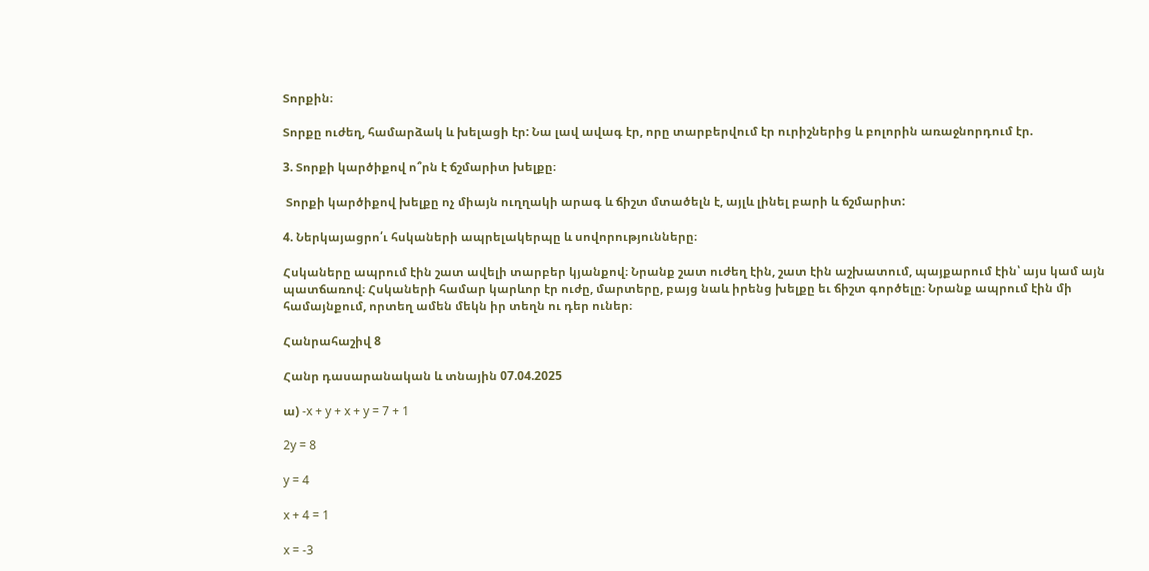Տորքին։

Տորքը ուժեղ, համարձակ և խելացի էր: Նա լավ ավագ էր, որը տարբերվում էր ուրիշներից և բոլորին առաջնորդում էր.

3. Տորքի կարծիքով ո՞րն է ճշմարիտ խելքը։

 Տորքի կարծիքով խելքը ոչ միայն ուղղակի արագ և ճիշտ մտածելն է, այլև լինել բարի և ճշմարիտ:

4. Ներկայացրո՛ւ հսկաների ապրելակերպը և սովորությունները։

Հսկաները ապրում էին շատ ավելի տարբեր կյանքով։ Նրանք շատ ուժեղ էին, շատ էին աշխատում, պայքարում էին՝ այս կամ այն պատճառով։ Հսկաների համար կարևոր էր ուժը, մարտերը, բայց նաև իրենց խելքը եւ ճիշտ գործելը։ Նրանք ապրում էին մի համայնքում, որտեղ ամեն մեկն իր տեղն ու դեր ուներ։

Հանրահաշիվ 8

Հանր դասարանական և տնային 07.04.2025

ա) -x + y + x + y = 7 + 1

2y = 8

y = 4

x + 4 = 1

x = -3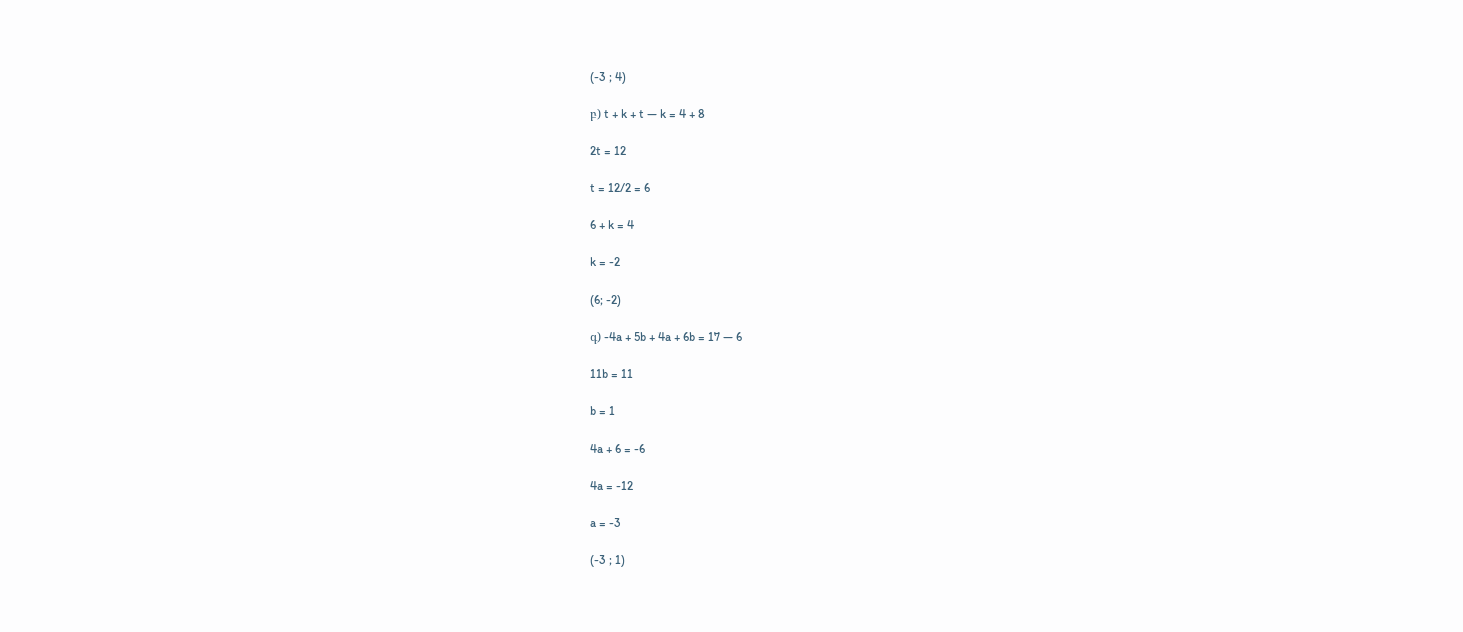(-3 ; 4)

բ) t + k + t — k = 4 + 8

2t = 12

t = 12/2 = 6

6 + k = 4

k = -2

(6; -2)

գ) -4a + 5b + 4a + 6b = 17 — 6

11b = 11

b = 1

4a + 6 = -6

4a = -12

a = -3

(-3 ; 1)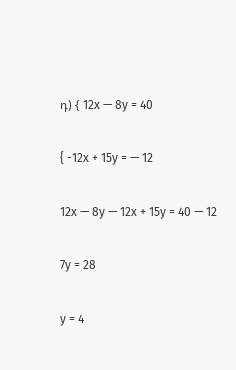դ) { 12x — 8y = 40

{ -12x + 15y = — 12

12x — 8y — 12x + 15y = 40 — 12

7y = 28

y = 4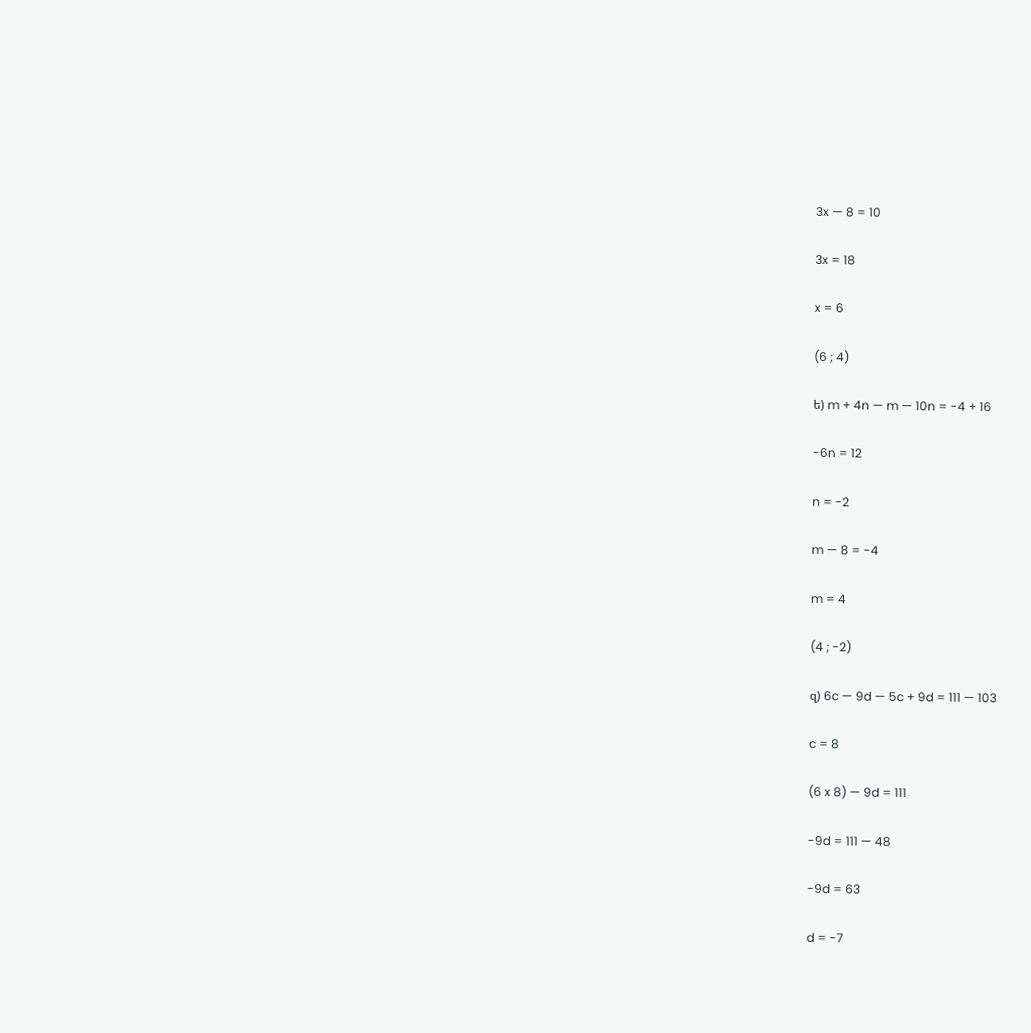3x — 8 = 10

3x = 18

x = 6

(6 ; 4)

ե) m + 4n — m — 10n = -4 + 16

-6n = 12

n = -2

m — 8 = -4

m = 4

(4 ; -2)

զ) 6c — 9d — 5c + 9d = 111 — 103

c = 8

(6 x 8) — 9d = 111

-9d = 111 — 48

-9d = 63

d = -7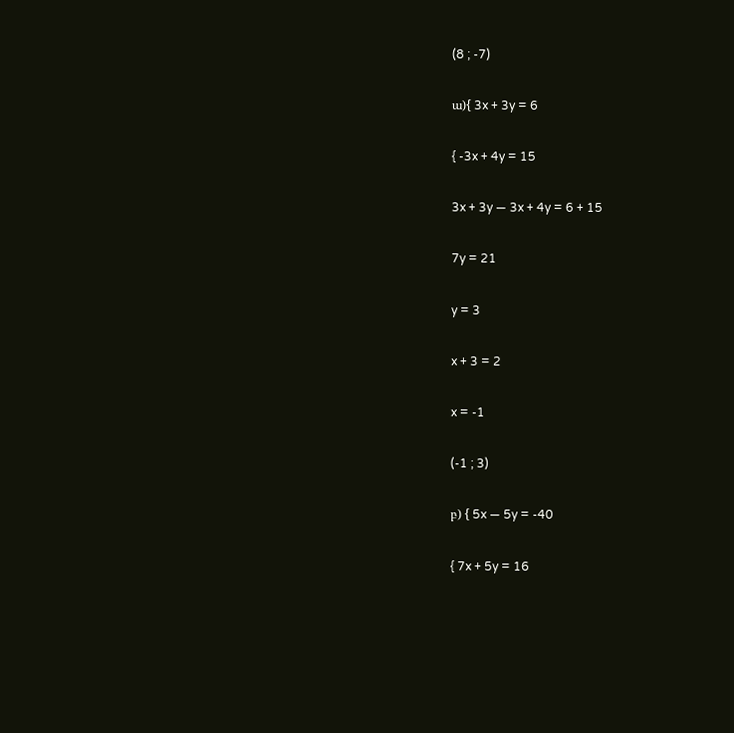(8 ; -7)

ա){ 3x + 3y = 6

{ -3x + 4y = 15

3x + 3y — 3x + 4y = 6 + 15

7y = 21

y = 3

x + 3 = 2

x = -1

(-1 ; 3)

բ) { 5x — 5y = -40

{ 7x + 5y = 16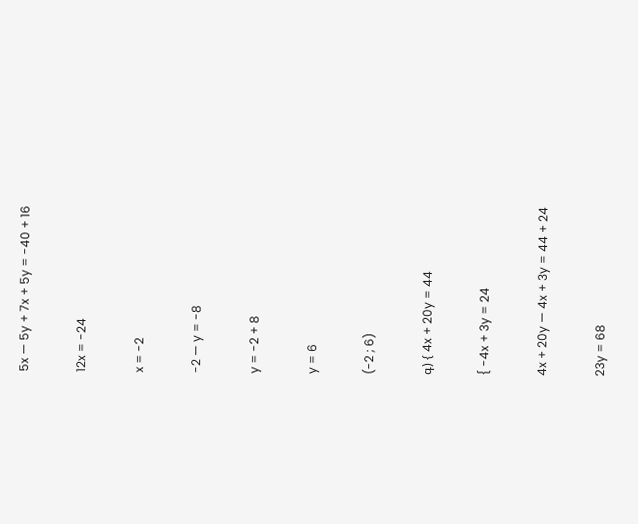5x — 5y + 7x + 5y = -40 + 16

12x = -24

x = -2

-2 — y = -8

y = -2 + 8

y = 6

(-2 ; 6)

գ) { 4x + 20y = 44

{ -4x + 3y = 24

4x + 20y — 4x + 3y = 44 + 24

23y = 68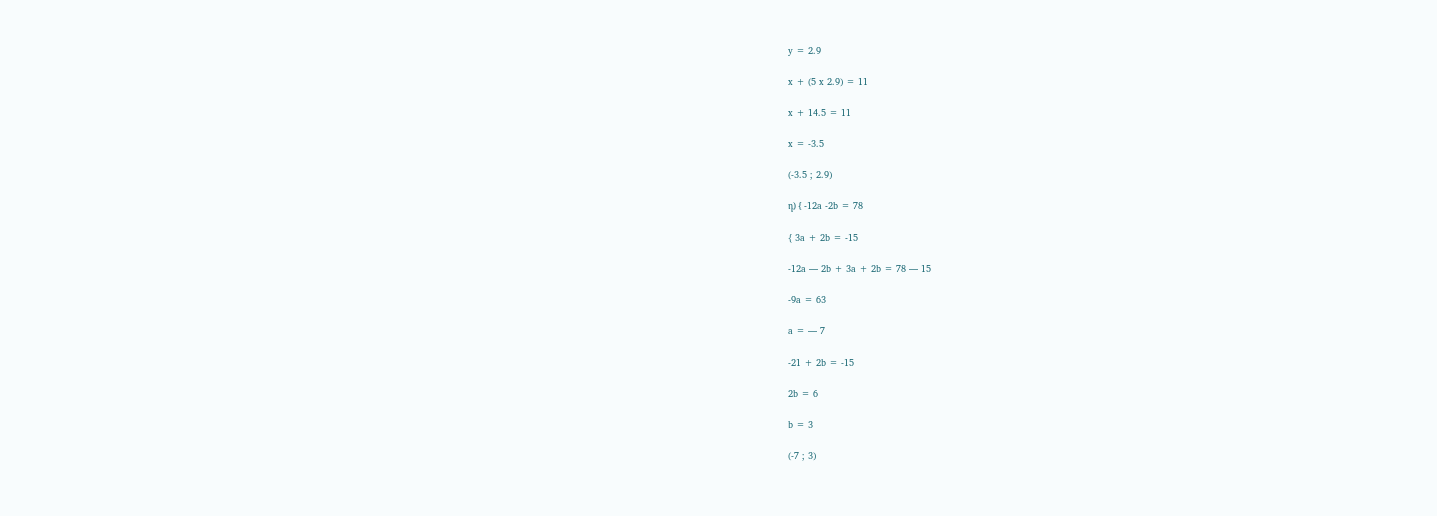y = 2.9

x + (5 x 2.9) = 11

x + 14.5 = 11

x = -3.5

(-3.5 ; 2.9)

դ) { -12a -2b = 78

{ 3a + 2b = -15

-12a — 2b + 3a + 2b = 78 — 15

-9a = 63

a = — 7

-21 + 2b = -15

2b = 6

b = 3

(-7 ; 3)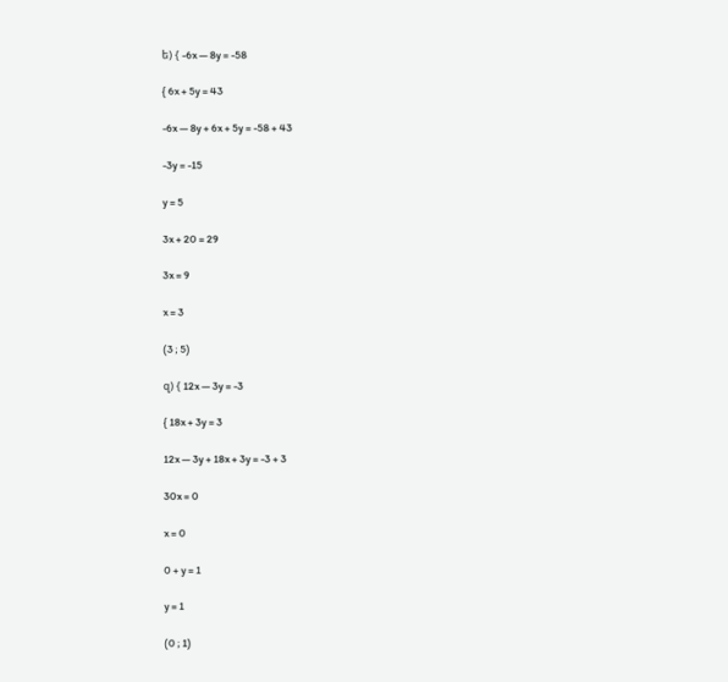ե) { -6x — 8y = -58

{ 6x + 5y = 43

-6x — 8y + 6x + 5y = -58 + 43

-3y = -15

y = 5

3x + 20 = 29

3x = 9

x = 3

(3 ; 5)

զ) { 12x — 3y = -3

{ 18x + 3y = 3

12x — 3y + 18x + 3y = -3 + 3

30x = 0

x = 0

0 + y = 1

y = 1

(0 ; 1)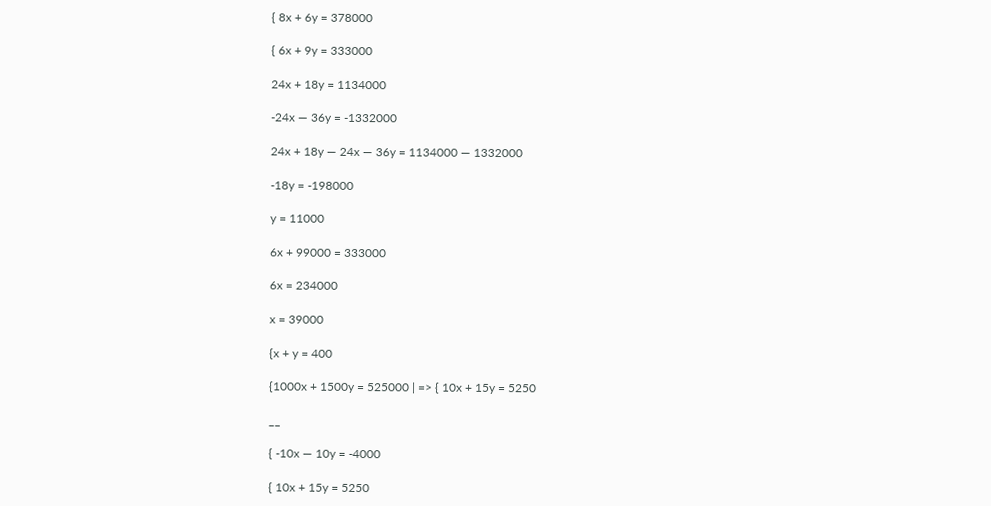{ 8x + 6y = 378000

{ 6x + 9y = 333000

24x + 18y = 1134000

-24x — 36y = -1332000

24x + 18y — 24x — 36y = 1134000 — 1332000

-18y = -198000

y = 11000

6x + 99000 = 333000

6x = 234000

x = 39000

{x + y = 400

{1000x + 1500y = 525000 | => { 10x + 15y = 5250

__

{ -10x — 10y = -4000

{ 10x + 15y = 5250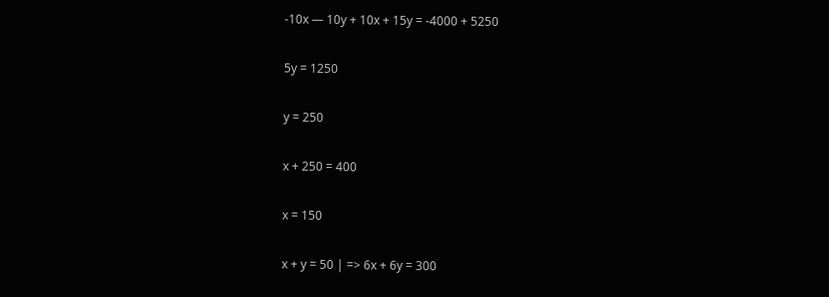-10x — 10y + 10x + 15y = -4000 + 5250

5y = 1250

y = 250

x + 250 = 400

x = 150

x + y = 50 | => 6x + 6y = 300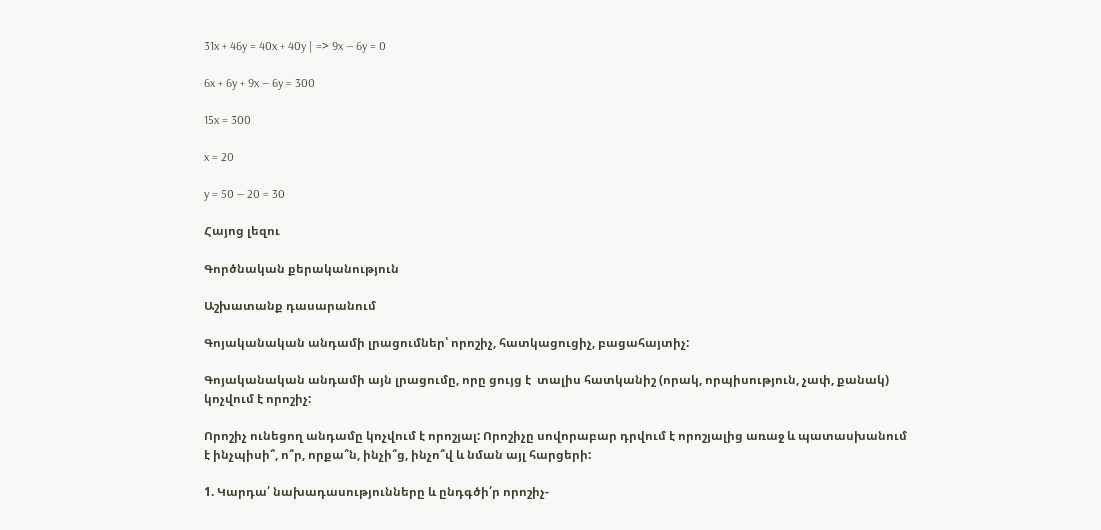31x + 46y = 40x + 40y | => 9x — 6y = 0

6x + 6y + 9x — 6y = 300

15x = 300

x = 20

y = 50 — 20 = 30

Հայոց լեզու

Գործնական քերականություն

Աշխատանք դասարանում

Գոյականական անդամի լրացումներ՝ որոշիչ, հատկացուցիչ, բացահայտիչ:

Գոյականական անդամի այն լրացումը, որը ցույց է  տալիս հատկանիշ (որակ, որպիսություն, չափ, քանակ) կոչվում է որոշիչ:

Որոշիչ ունեցող անդամը կոչվում է որոշյալ: Որոշիչը սովորաբար դրվում է որոշյալից առաջ և պատասխանում է ինչպիսի՞, ո՞ր, որքա՞ն, ինչի՞ց, ինչո՞վ և նման այլ հարցերի:

1. Կարդա՛ նախադասությունները և ընդգծի՛ր որոշիչ-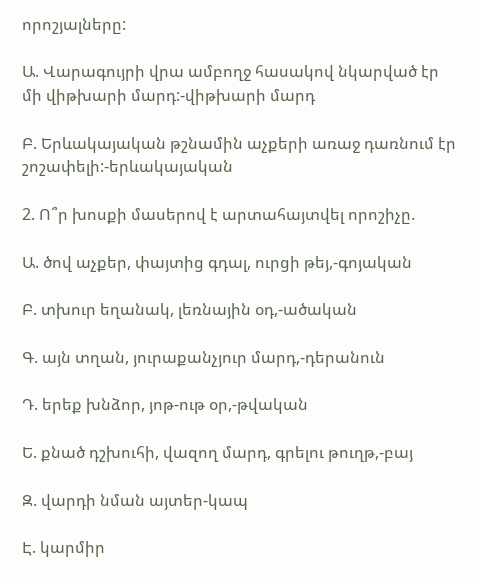որոշյալները:

Ա. Վարագույրի վրա ամբողջ հասակով նկարված էր մի վիթխարի մարդ:-վիթխարի մարդ

Բ. Երևակայական թշնամին աչքերի առաջ դառնում էր շոշափելի:-երևակայական

2. Ո՞ր խոսքի մասերով է արտահայտվել որոշիչը.

Ա. ծով աչքեր, փայտից գդալ, ուրցի թեյ,-գոյական

Բ. տխուր եղանակ, լեռնային օդ,-ածական

Գ. այն տղան, յուրաքանչյուր մարդ,-դերանուն

Դ. երեք խնձոր, յոթ-ութ օր,-թվական

Ե. քնած դշխուհի, վազող մարդ, գրելու թուղթ,-բայ

Զ. վարդի նման այտեր-կապ

Է. կարմիր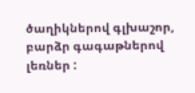ծաղիկներով գլխաշոր, բարձր գագաթներով լեռներ :